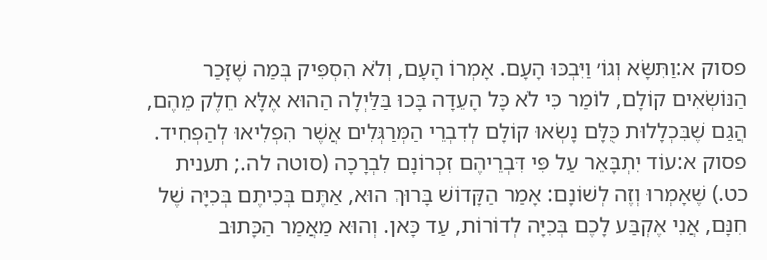פסוק א:וַתִּשָּׂא וְגוֹ׳ וַיִּבְכּוּ הָעָם. אָמְרוֹ הָעָם, וְלֹא הִסְפִּיק בְּמַה שֶׁזָּכַר הַנּוֹשְׂאִים קוֹלָם, לוֹמַר כִּי לֹא כָּל הָעֵדָה בָּכוּ בַּלַּיְלָה הַהוּא אֶלָּא חֵלֶק מֵהֶם, הֲגַם שֶׁבִּכְלָלוּת כֻּלָּם נָשְׂאוּ קוֹלָם לְדִבְרֵי הַמְּרַגְּלִים אֲשֶׁר הִפְלִיאוּ לְהַפְחִיד.
פסוק א:עוֹד יִתְבָּאֵר עַל פִּי דִּבְרֵיהֶם זִכְרוֹנָם לִבְרָכָה (סוטה לה.; תענית כט.) שֶׁאָמְרוּ וְזֶה לְשׁוֹנָם: אָמַר הַקָּדוֹשׁ בָּרוּךְ הוּא, אַתֶּם בְּכִיתֶם בְּכִיָּה שֶׁל חִנָּם, אֲנִי אֶקְבַּע לָכֶם בְּכִיָּה לְדוֹרוֹת, עַד כָּאן. וְהוּא מַאֲמַר הַכָּתוּב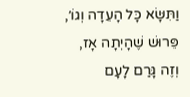וַתִּשָּׂא כָּל הָעֵדָה וְגוֹ׳, פֵּרוּשׁ שֶׁהָיְתָה אָז, וְזֶה גָּרַם לָעָם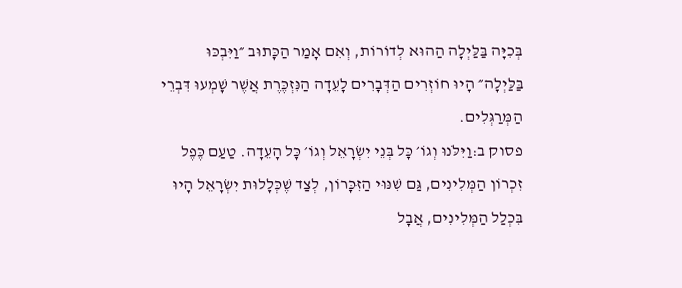בְּכִיָּה בַּלַּיְלָה הַהוּא לְדוֹרוֹת, וְאִם אָמַר הַכָּתוּב ״וַיִּבְכּוּ בַּלַּיְלָה״ הָיוּ חוֹזְרִים הַדְּבָרִים לָעֵדָה הַנִּזְכֶּרֶת אֲשֶׁר שָׁמְעוּ דִּבְרֵי הַמְּרַגְּלִים.
פסוק ב:וַיִּלֹּנוּ וְגוֹ׳ כָּל בְּנֵי יִשְׂרָאֵל וְגוֹ׳ כָּל הָעֵדָה. טַעַם כֶּפֶל זִכְרוֹן הַמְּלִינִים, גַּם שִׁנּוּי הַזִּכָּרוֹן, לְצַד שֶׁכְּלָלוּת יִשְׂרָאֵל הָיוּ בִּכְלַל הַמְּלִינִים, אֲבָל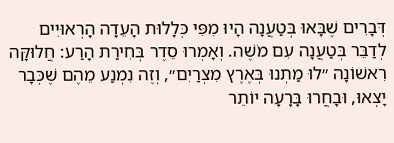דְּבָרִים שֶׁבָּאוּ בְּטַעֲנָה הָיוּ מִפִּי כְּלָלוּת הָעֵדָה הָרְאוּיִים לְדַבֵּר בְּטַעֲנָה עִם מֹשֶׁה. וְאָמְרוּ סֵדֶר בְּחִירַת הָרַע: חֲלוּקָּה רִאשׁוֹנָה ״לוּ מַתְנוּ בְּאֶרֶץ מִצְרַיִם״, וְזֶה נִמְנַע מֵהֶם שֶׁכְּבָר יָצְאוּ, וּבָחֲרוּ בָּרָעָה יוֹתֵר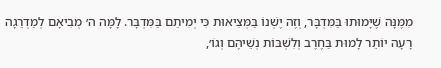מִמֶּנָּה שֶׁיָּמוּתוּ בַּמִּדְבָּר, וְזֶה יֶשְׁנוֹ בַּמְּצִיאוּת כִּי יְמִיתֵם בַּמִּדְבָּר. לָמָּה ה׳ מְבִיאָם לְמַדְרֵגָה רָעָה יוֹתֵר לָמוּת בַּחֶרֶב וְלִשְׁבּוֹת נְשֵׁיהֶם וְגוֹ׳,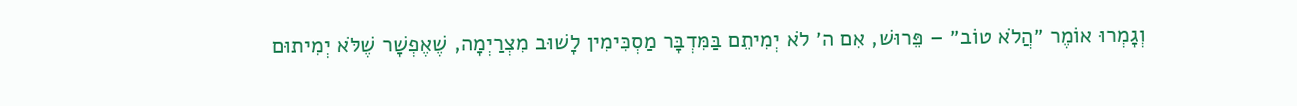וְגָמְרוּ אוֹמֶר ״הֲלֹא טוֹב״ – פֵּרוּשׁ, אִם ה׳ לֹא יְמִיתֵם בַּמִּדְבָּר מַסְכִּימִין לָשׁוּב מִצְרַיְמָה, שֶׁאֶפְשָׁר שֶׁלֹּא יְמִיתוּם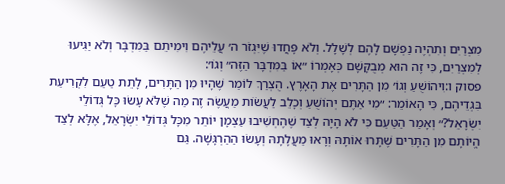מִצְרַיִם וְתִהְיֶה נַפְשָׁם לָהֶם לְשָׁלָל. וְלֹא פָּחֲדוּ שֶׁיִּגְזֹר ה׳ עֲלֵיהֶם וִימִיתֵם בַּמִּדְבָּר וְלֹא יַגִּיעוּ לְמִצְרַיִם, כִּי זֶה הוּא מְבֻקָּשָׁם כְּאָמְרוֹ ״אוֹ בַּמִּדְבָּר הַזֶּה״ וְגוֹ׳:
פסוק ו:וִיהוֹשֻׁעַ וְגוֹ׳ מִן הַתָּרִים אֶת הָאָרֶץ. הֻצְרַךְ לוֹמַר שֶׁהָיוּ מִן הַתָּרִים, לָתֵת טַעַם לִקְרִיעַת בִּגְדֵיהֶם, כִּי הָאוֹמֵר: ״מִי אַתֶּם יְהוֹשֻׁעַ וְכָלֵב לַעֲשׂוֹת מַעֲשֶׂה זֶה מַה שֶׁלֹּא עָשׂוּ כָּל גְּדוֹלֵי יִשְׂרָאֵל?״ וְאָמַר הַטַּעַם כִּי לֹא הָיָה לְצַד שֶׁהֶחְשִׁיבוּ עַצְמָן יוֹתֵר מִכָּל גְּדוֹלֵי יִשְׂרָאֵל, אֶלָּא לְצַד הֱיוֹתָם מִן הַתָּרִים שֶׁתָּרוּ אוֹתָהּ וְרָאוּ מַעֲלָתָהּ וְעָשׂוּ הַהַרְגָּשָׁה. גַּם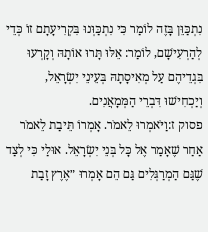נִתְכַּוֵּן בָּזֶה לוֹמַר כִּי נִתְכַּוְּנוּ בִּקְרִיעָתָם זוֹ כְּדֵי לְהַרְעִישָׁם, לוֹמַר: אֵלּוּ תָּרוּ אוֹתָהּ וְקָרְעוּ בִּגְדֵיהֶם עַל מְאִיסָתָהּ בְּעֵינֵי יִשְׂרָאֵל, וְיַכְחִישׁוּ דִּבְרֵי הַמְּמָאֲנִים.
פסוק ז:וַיֹּאמְרוּ לֵאמֹר. אָמְרוֹ תֵּיבַת לֵאמֹר אַחַר שֶׁאָמַר אֶל כָּל בְּנֵי יִשְׂרָאֵל. אוּלַי כִּי לְצַד שֶׁגַּם הַמְרַגְּלִים גַּם הֵם אָמְרוּ ״אֶרֶץ זָבַת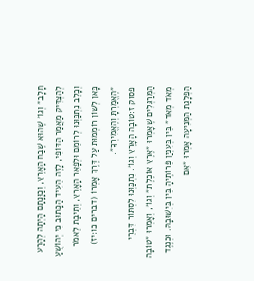חָלָב״ וְגוֹ׳ שֶׁהוּא שֶׁבַח הָאָרֶץ, וְכַוָּנָתָם הָיְתָה לְהָרַע לְהַצְדִּיק מַאֲמַר הַדּוֹפִי, לָזֶה הֵעִיד הַכָּתוּב כִּי יְהוֹשֻׁעַ וְכָלֵב נִתְכַּוְּנוּ לְרוֹמֵם וּלְפָאֵר הָאָרֶץ, וְתֵיבַת לֵאמֹר כָּאן לְשׁוֹן רוֹמְמוּת עַל דֶּרֶךְ אָמְרוֹ (דברים כו:יז) ״הֶאֱמַרְתָּ וְהֶאֱמִירְךָ״.
פסוק ז:טוֹבָה הָאָרֶץ וְגוֹ׳. נִתְכַּוְּנוּ לִסְתּוֹר דִּבְרֵי הַמְּרַגְּלִים שֶׁאָמְרוּ ״אֶרֶץ אוֹכֶלֶת״ וְגוֹ׳, וְאָמְרוּ ״טוֹבָה מְאֹד מְאֹד״ בֵּין בְּעִנְיַן פֵּרוֹתֶיהָ בֵּין בְּיִשּׁוּבָהּ. וּכְנֶגֶד הַפְלָגַת הַמְּנִיעָה אָמְרוּ ״אִם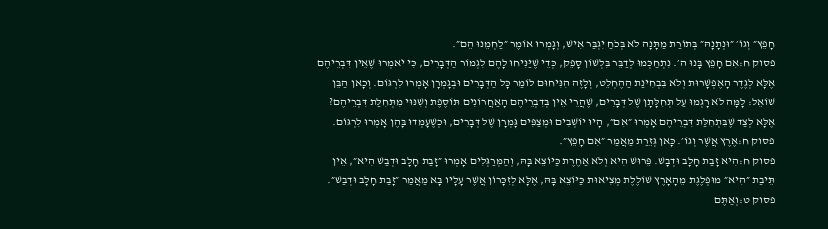חָפֵץ״ וְגוֹ׳ ״וּנְתָנָהּ״ בְּתוֹרַת מַתָּנָה לֹא בְּכֹחַ יִגְבַּר אִישׁ, וְגָמְרוּ אוֹמֶר ״לַחְמֵנוּ הֵם״.
פסוק ח:אִם חָפֵץ בָּנוּ ה׳. נִתְחַכְּמוּ לְדַבֵּר בִּלְשׁוֹן סָפֵק, כְּדֵי שֶׁיַּנִּיחוּ לָהֶם לִגְמוֹר הַדְּבָרִים, כִּי יֹאמְרוּ שֶׁאֵין דִּבְרֵיהֶם אֶלָּא לְגֶדֶר הָאֶפְשָׁרוּת וְלֹא בִּבְחִינַת הַהֶחְלֵט, וְלָזֶה הִנִּיחוּם לוֹמַר כָּל הַדְּבָרִים וּבְגָמְרָן אָמְרוּ לִרְגּוֹם. וְכָאן הַבֵּן שׁוֹאֵל: לָמָּה לֹא רָגְמוּ עַל תְּחִלָּתָן שֶׁל דְּבָרִים, שֶׁהֲרֵי אֵין בְּדִבְרֵיהֶם הָאַחֲרוֹנִים תּוֹסֶפֶת וְשִׁנּוּי מִתְּחִלַּת דִּבְרֵיהֶם? אֶלָּא לְצַד שֶׁבִּתְחִלַּת דִּבְרֵיהֶם אָמְרוּ ״אִם״, הָיוּ יוֹשְׁבִים וּמְצַפִּים גָּמְרָן שֶׁל דְּבָרִים, וּכְשֶׁעָמְדוּ בָּהֶן אָמְרוּ לִרְגּוֹם.
פסוק ח:אֶרֶץ אֲשֶׁר וְגוֹ׳. כָּאן גְּזֵרַת מַאֲמַר ״אִם חָפֵץ״.
פסוק ח:הִיא זָבַת חָלָב וּדְבָשׁ. פֵּרוּשׁ הִיא וְלֹא אַחֶרֶת כַּיּוֹצֵא בָּהּ, וְהַמְּרַגְּלִים אָמְרוּ ״זָבַת חָלָב וּדְבַשׁ הִיא״, אֵין תֵּיבַת ״הִיא״ מוּפְלֶגֶת מֵהָאָרֶץ שׁוֹלֶלֶת מְצִיאוּת כַּיּוֹצֵא בָּהּ, אֶלָּא לְזִכָּרוֹן אֲשֶׁר עָלָיו בָּא מַאֲמַר ״זָבַת חָלָב וּדְבַשׁ״.
פסוק ט:וְאַתֶּם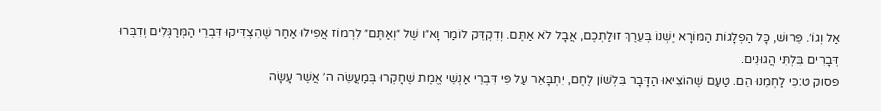אַל וְגוֹ׳. פֵּרוּשׁ, כָּל הַפְלָגוֹת הַמּוֹרָא יֶשְׁנוֹ בְּעֵרֶךְ זוּלַתְכֶם, אֲבָל לֹא אַתֶּם. וְדִקְדֵּק לוֹמַר וָא״ו שֶׁל ״וְאַתֶּם״ לִרְמוֹז אֲפִילוּ אַחַר שֶׁהִצְדִּיקוּ דִּבְרֵי הַמְּרַגְּלִים וְדִבְּרוּ דְּבָרִים בִּלְתִּי הֲגוּנִים.
פסוק ט:כִּי לַחְמֵנוּ הֵם. טַעַם שֶׁהוֹצִיאוּ הַדָּבָר בִּלְשׁוֹן לֶחֶם, יִתְבָּאֵר עַל פִּי דִּבְרֵי אַנְשֵׁי אֱמֶת שֶׁחָקְרוּ בְּמַעֲשֵׂה ה׳ אֲשֶׁר עָשָׂה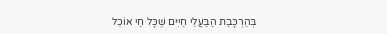בְּהַרְכָּבַת הַבַּעֲלֵי חַיִּים שֶׁכָּל חַי אוֹכֵל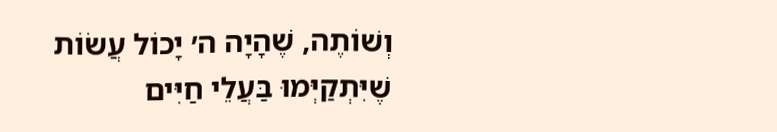וְשׁוֹתֶה, שֶׁהָיָה ה׳ יָכוֹל עֲשׂוֹת שֶׁיִּתְקַיְּמוּ בַּעֲלֵי חַיִּים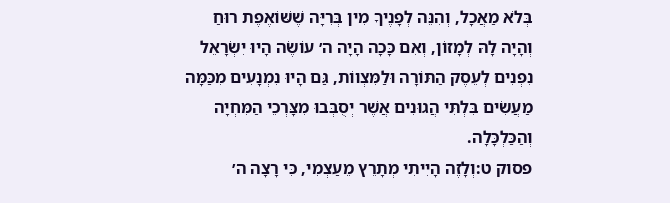בְּלֹא מַאֲכָל, וְהִנֵּה לְפָנֶיךָ מִין בְּרִיָּה שֶׁשּׁוֹאֶפֶת רוּחַ וְהָיָה לָהּ לְמָזוֹן, וְאִם כָּכָה הָיָה ה׳ עוֹשֶׂה הָיוּ יִשְׂרָאֵל נִפְנִים לְעֵסֶק הַתּוֹרָה וּלַמִּצְווֹת, גַּם הָיוּ נִמְנָעִים מִכַּמָּה מַעֲשִׂים בִּלְתִּי הֲגוּנִים אֲשֶׁר יְסֻבְּבוּ מִצָּרְכֵי הַמִּחְיָה וְהַכַּלְכָּלָה.
פסוק ט:וְלָזֶה הָיִיתִי מְתָרֵץ מֵעַצְמִי, כִּי רָצָה ה׳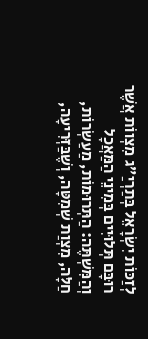לְזַכּוֹת יִשְׂרָאֵל בְּתַרְיַ״ג מִצְווֹת אֲשֶׁר רוּבָּם תְּלוּיִים בְּמִינֵי הַמַּאֲכָל וְהַמִּשְׁתֶּה: הַתְּרוּמוֹת, מַעַשְׂרוֹת, חַלָּה, מִצְוַת שְׁמִטָּה, וְשֶׁבַּזְּרִיעָה,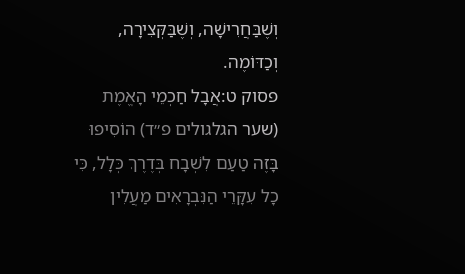וְשֶׁבַּחֲרִישָׁה, וְשֶׁבַּקְּצִירָה, וְכַדּוֹמֶה.
פסוק ט:אֲבָל חַכְמֵי הָאֱמֶת (שער הגלגולים פ״ד) הוֹסִיפוּ בָּזֶה טַעַם לִשְׁבָח בְּדֶרֶךְ כְּלָל, כִּי כָל עִקָּרֵי הַנִּבְרָאִים מַעֲלִין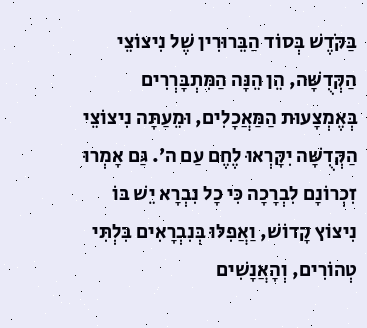בַּקֹּדֶשׁ בְּסוֹד הַבֵּרוּרִין שֶׁל נִיצוֹצֵי הַקְּדֻשָּׁה, הֵן הֵנָּה הַמִּתְבָּרְרִים בְּאֶמְצָעוּת הַמַּאֲכָלִים, וּמֵעַתָּה נִיצוֹצֵי הַקְּדֻשָּׁה יִקָּרְאוּ לֶחֶם עַם ה׳. גַּם אָמְרוּ זִכְרוֹנָם לִבְרָכָה כִּי כָל נִבְרָא יֵשׁ בּוֹ נִיצוֹץ קָדוֹשׁ, וַאֲפִלּוּ בְּנִבְרָאִים בִּלְתִּי טְהוֹרִים, וְהָאֲנָשִׁים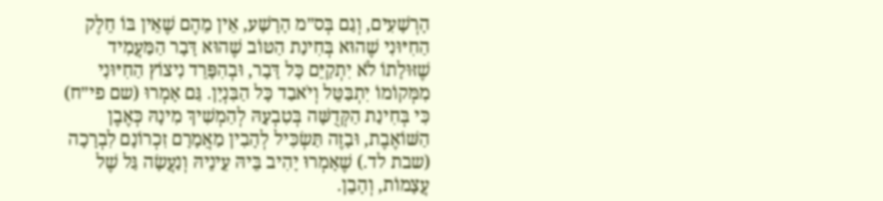הָרְשָׁעִים, וְגַם בְּס״מ הָרָשָׁע, אֵין מֵהֶם שֶׁאֵין בּוֹ חֵלֶק הַחִיּוּנִי שֶׁהוּא בְּחִינַת הַטּוֹב שֶׁהוּא דָּבָר הַמַּעֲמִיד שֶׁזּוּלָתוֹ לֹא יִתְקַיֵּם כָּל דָּבָר, וּבְהִפָּרֵד נִיצוֹץ הַחִיּוּנִי מִמְּקוֹמוֹ יִתְבַּטֵּל וְיֹאבַד כָּל הַבִּנְיָן. גַּם אָמְרוּ (שם פי״ח) כִּי בְּחִינַת הַקְּדֻשָּׁה בְּטִבְעָהּ לְהַמְשִׁיךְ מִינָהּ כְּאֶבֶן הַשּׁוֹאֶבֶת, וּבָזֶה תַּשְׂכִּיל לְהָבִין מַאֲמָרָם זִכְרוֹנָם לִבְרָכָה (שבת לד.) שֶׁאָמְרוּ יָהִיב בֵּיהּ עֵינֵיהּ וְנַעֲשָׂה גַּל שֶׁל עֲצָמוֹת, וְהָבֵן.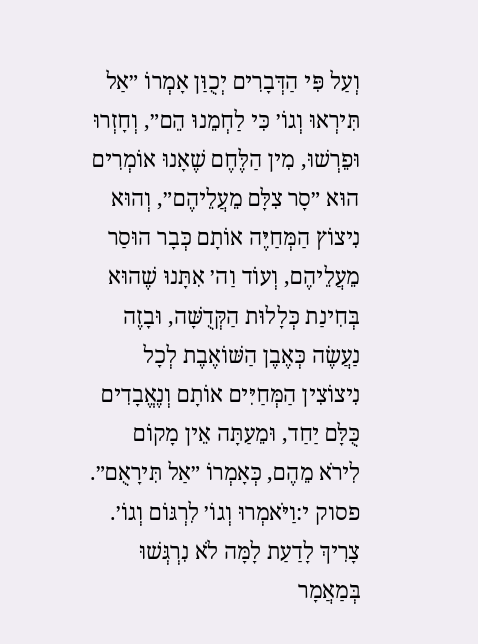וְעַל פִּי הַדְּבָרִים יְכֻוַּן אָמְרוֹ ״אַל תִּירְאוּ וְגוֹ׳ כִּי לַחְמֵנוּ הֵם״, וְחָזְרוּ וּפֵרְשׁוּ, מִין הַלֶּחֶם שֶׁאָנוּ אוֹמְרִים הוּא ״סָר צִלָּם מֵעֲלֵיהֶם״, וְהוּא נִיצוֹץ הַמְּחַיֶּה אוֹתָם כְּבָר הוּסַר מֵעֲלֵיהֶם, וְעוֹד וַה׳ אִתָּנוּ שֶׁהוּא בְּחִינַת כְּלָלוּת הַקְּדֻשָּׁה, וּבָזֶה נַעֲשֶׂה כְּאֶבֶן הַשּׁוֹאֶבֶת לְכָל נִיצוֹצִין הַמְּחַיִּים אוֹתָם וְנֶאֱבָדִים כֻּלָּם יַחַד, וּמֵעַתָּה אֵין מָקוֹם לִירֹא מֵהֶם, כְּאָמְרוֹ ״אַל תִּירָאֻם״.
פסוק י:וַיֹּאמְרוּ וְגוֹ׳ לִרְגּוֹם וְגוֹ׳. צָרִיךְ לָדַעַת לָמָּה לֹא נִרְגְּשׁוּ בְּמַאֲמָר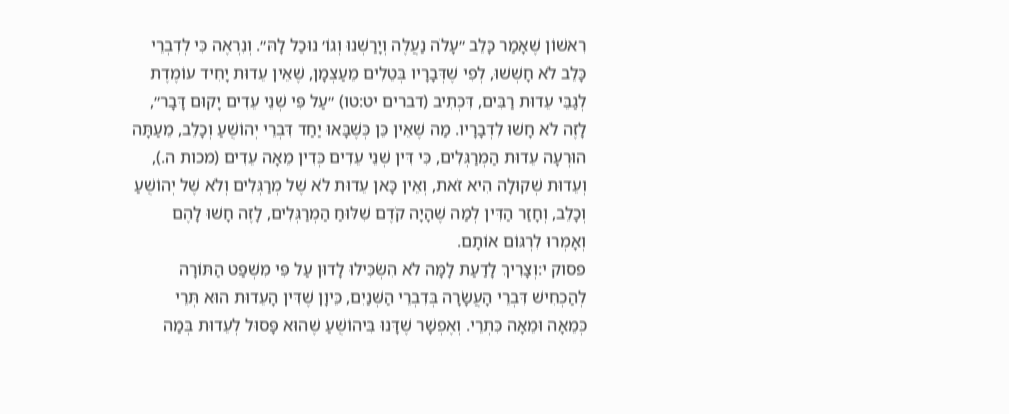רִאשׁוֹן שֶׁאָמַר כָּלֵב ״עָלֹה נַעֲלֶה וְיָרַשְׁנוּ וְגוֹ׳ נוּכַל לָהּ״. וְנִרְאֶה כִּי לְדִבְרֵי כָּלֵב לֹא חָשְׁשׁוּ, לְפִי שֶׁדְּבָרָיו בְּטֵלִים מֵעַצְמָן, שֶׁאֵין עֵדוּת יָחִיד עוֹמֶדֶת לְגַבֵּי עֵדוּת רַבִּים, דִּכְתִיב (דברים יט:טו) ״עַל פִּי שְׁנֵי עֵדִים יָקוּם דָּבָר״, לָזֶה לֹא חָשׁוּ לִדְבָרָיו. מַה שֶׁאֵין כֵּן כְּשֶׁבָּאוּ יַחַד דִּבְרֵי יְהוֹשֻׁעַ וְכָלֵב, מֵעַתָּה הוּרְעָה עֵדוּת הַמְרַגְּלִים, כִּי דִּין שְׁנֵי עֵדִים כְּדִין מֵאָה עֵדִים (מכות ה.), וְעֵדוּת שְׁקוּלָה הִיא זֹאת, וְאֵין כָּאן עֵדוּת לֹא שֶׁל מְרַגְּלִים וְלֹא שֶׁל יְהוֹשֻׁעַ וְכָלֵב, וְחָזַר הַדִּין לְמַה שֶׁהָיָה קֹדֶם שִׁלּוּחַ הַמְרַגְּלִים, לָזֶה חָשׁוּ לָהֶם וְאָמְרוּ לִרְגּוֹם אוֹתָם.
פסוק י:וְצָרִיךְ לָדַעַת לָמָּה לֹא הִשְׂכִּילוּ לָדוּן עַל פִּי מִשְׁפַּט הַתּוֹרָה לְהַכְחִישׁ דִּבְרֵי הָעֲשָׂרָה בְּדִבְרֵי הַשְּׁנַיִם, כֵּיוָן שֶׁדִּין הָעֵדוּת הוּא תְּרֵי כְּמֵאָה וּמֵאָה כִּתְרֵי. וְאֶפְשָׁר שֶׁדָּנוּ בִּיהוֹשֻׁעַ שֶׁהוּא פָּסוּל לְעֵדוּת בְּמַה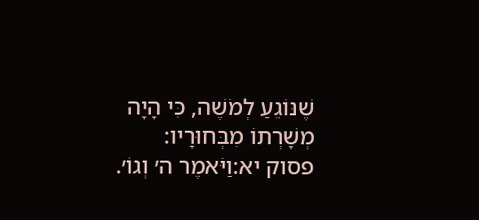שֶׁנּוֹגֵעַ לְמֹשֶׁה, כִּי הָיָה מְשָׁרְתוֹ מִבְּחוּרָיו:
פסוק יא:וַיֹּאמֶר ה׳ וְגוֹ׳.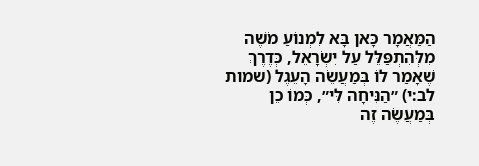הַמַּאֲמָר כָּאן בָּא לִמְנוֹעַ מֹשֶׁה מִלְּהִתְפַּלֵּל עַל יִשְׂרָאֵל, כְּדֶרֶךְ שֶׁאָמַר לוֹ בְּמַעֲשֵׂה הָעֵגֶל (שמות לב:י) ״הַנִּיחָה לִּי״, כְּמוֹ כֵן בְּמַעֲשֶׂה זֶה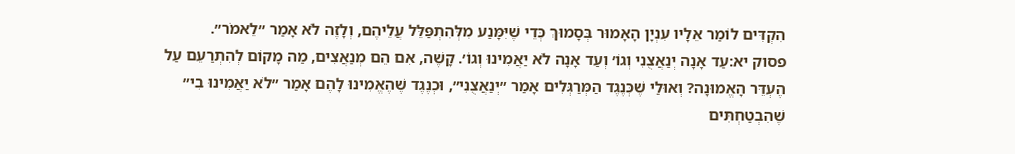הִקְדִּים לוֹמַר אֵלָיו עִנְיָן הָאָמוּר בְּסָמוּךְ כְּדֵי שֶׁיִּמָּנַע מִלְּהִתְפַּלֵּל עֲלֵיהֶם, וְלָזֶה לֹא אָמַר ״לֵאמֹר״.
פסוק יא:עַד אָנָה יְנַאֲצֻנִי וְגוֹ׳ וְעַד אָנָה לֹא יַאֲמִינוּ וְגוֹ׳. קָשֶׁה, אִם הֵם מְנַאֲצִים, מַה מָקוֹם לְהִתְרַעֵם עַל הֶעְדֵּר הָאֱמוּנָה? וְאוּלַי שֶׁכְּנֶגֶד הַמְּרַגְּלִים אָמַר ״יְנַאֲצֻנִי״, וּכְנֶגֶד שֶׁהֶאֱמִינוּ לָהֶם אָמַר ״לֹא יַאֲמִינוּ בִי״ שֶׁהִבְטַחְתִּים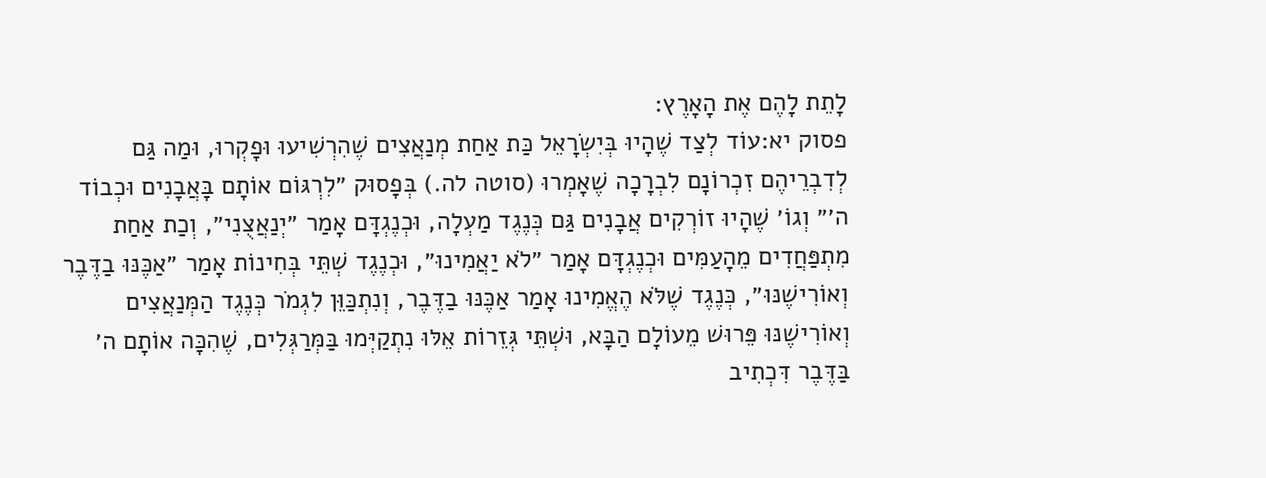לָתֵת לָהֶם אֶת הָאָרֶץ:
פסוק יא:עוֹד לְצַד שֶׁהָיוּ בְּיִשְׂרָאֵל כַּת אַחַת מְנַאֲצִים שֶׁהִרְשִׁיעוּ וּפָקְרוּ, וּמַה גַּם לְדִבְרֵיהֶם זִכְרוֹנָם לִבְרָכָה שֶׁאָמְרוּ (סוטה לה.) בְּפָסוּק ״לִרְגּוֹם אוֹתָם בָּאֲבָנִים וּכְבוֹד ה׳״ וְגוֹ׳ שֶׁהָיוּ זוֹרְקִים אֲבָנִים גַּם כְּנֶגֶד מַעְלָה, וּכְנֶגְדָּם אָמַר ״יְנַאֲצֻנִי״, וְכַת אַחַת מִתְפַּחֲדִים מֵהָעַמִּים וּכְנֶגְדָּם אָמַר ״לֹא יַאֲמִינוּ״, וּכְנֶגֶד שְׁתֵּי בְּחִינוֹת אָמַר ״אַכֶּנּוּ בַדֶּבֶר וְאוֹרִישֶׁנּוּ״, כְּנֶגֶד שֶׁלֹּא הֶאֱמִינוּ אָמַר אַכֶּנּוּ בַדֶּבֶר, וְנִתְכַּוֵּן לִגְמֹר כְּנֶגֶד הַמְּנַאֲצִים וְאוֹרִישֶׁנּוּ פֵּרוּשׁ מֵעוֹלָם הַבָּא, וּשְׁתֵּי גְּזֵרוֹת אֵלּוּ נִתְקַיְּמוּ בַּמְּרַגְּלִים, שֶׁהִכָּה אוֹתָם ה׳ בַּדֶּבֶר דִּכְתִיב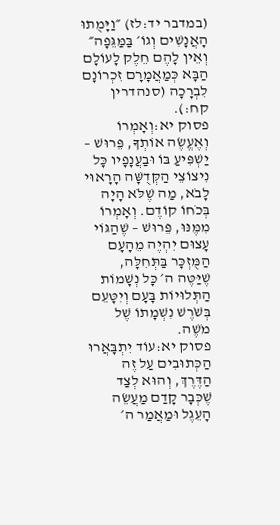(במדבר יד:לז) ״וַיָּמֻתוּ הָאֲנָשִׁים וְגוֹ׳ בַּמַּגֵּפָה״ וְאֵין לָהֶם חֵלֶק לָעוֹלָם הַבָּא כְּמַאֲמָרָם זִכְרוֹנָם לִבְרָכָה (סנהדרין קח:).
פסוק יא:וְאָמְרוֹ וְאֶעֱשֶׂה אוֹתְךָ, פֵּרוּשׁ – יַשְׁפִּיעַ בּוֹ וּבַעֲנָפָיו כָּל נִיצוֹצֵי הַקְּדֻשָּׁה הָרָאוּי לָבֹא, מַה שֶׁלֹּא הָיָה בְּכֹחוֹ קוֹדֶם. וְאָמְרוֹ מִמֶּנּוּ, פֵּרוּשׁ – שֶׁהַגּוֹי עָצוּם יִהְיֶה מֵהָעָם הַמֻּזְכָּר בַּתְּחִלָּה, שֶׁיַּטֶּה ה׳ כָּל נְשָׁמוֹת הַתְּלוּיוֹת בָּעָם וְיִטָּעֵם בְּשֹׁרֶשׁ נִשְׁמָתוֹ שֶׁל מֹשֶׁה.
פסוק יא:עוֹד יִתְבָּאֲרוּ הַכְּתוּבִים עַל זֶה הַדֶּרֶךְ, וְהוּא לְצַד שֶׁכְּבָר קָדַם מַעֲשֵׂה הָעֵגֶל וּמַאֲמַר ה׳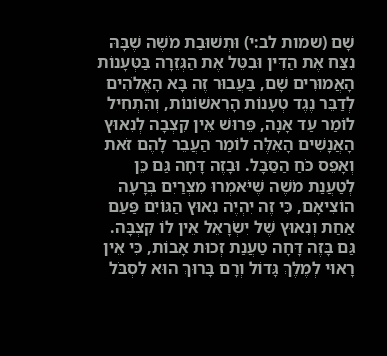שָׁם (שמות לב:י) וּתְשׁוּבַת מֹשֶׁה שֶׁבָּהּ נִצַּח אֶת הַדִּין וּבִטֵּל אֶת הַגְּזֵרָה בַּטְּעָנוֹת הָאֲמוּרִים שָׁם, בַּעֲבוּר זֶה בָּא הָאֱלֹהִים לְדַבֵּר נֶגֶד טְעָנוֹת הָרִאשׁוֹנוֹת, וְהִתְחִיל לוֹמַר עַד אָנָה, פֵּרוּשׁ אֵין קִצְבָה לְנִאוּץ הָאֲנָשִׁים הָאֵלֶּה לוֹמַר הַעֲבֵר לָהֶם זֹאת וְאָפֵס כֹּחַ הַסַּבָּל. וּבָזֶה דָּחָה גַּם כֵּן לְטַעֲנַת מֹשֶׁה שֶׁיֹּאמְרוּ מִצְרַיִם בְּרָעָה הוֹצִיאָם, כִּי זֶה יִהְיֶה נִאוּץ הַגּוֹיִם פַּעַם אַחַת וְנִאוּץ שֶׁל יִשְׂרָאֵל אֵין לוֹ קִצְבָּה. גַּם בָּזֶה דָּחָה טַעֲנַת זְכוּת אָבוֹת, כִּי אֵין רָאוּי לְמֶלֶךְ גָּדוֹל וְרָם בָּרוּךְ הוּא לִסְבֹּל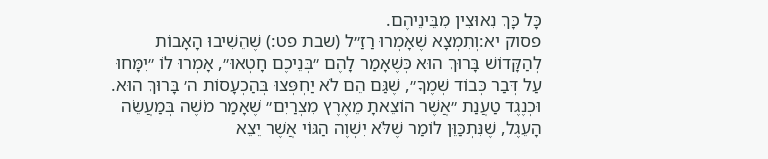כָּל כָּךְ נִאוּצִין מִבֵּינֵיהֶם.
פסוק יא:וְתִמְצָא שֶׁאָמְרוּ רַזַ״ל (שבת פט:) שֶׁהֵשִׁיבוּ הָאָבוֹת לְהַקָּדוֹשׁ בָּרוּךְ הוּא כְּשֶׁאָמַר לָהֶם ״בְּנֵיכֶם חָטְאוּ״, אָמְרוּ לוֹ ״יִמָּחוּ עַל דְּבַר כְּבוֹד שְׁמֶךָ״, שֶׁגַּם הֵם לֹא יַחְפְּצוּ בְּהַכְעָסוֹת ה׳ בָּרוּךְ הוּא. וּכְנֶגֶד טַעֲנַת ״אֲשֶׁר הוֹצֵאתָ מֵאֶרֶץ מִצְרַיִם״ שֶׁאָמַר מֹשֶׁה בְּמַעֲשֵׂה הָעֵגֶל, שֶׁנִּתְכַּוֵּן לוֹמַר שֶׁלֹּא יִשְׁוֶה הַגּוֹי אֲשֶׁר יֵצֵא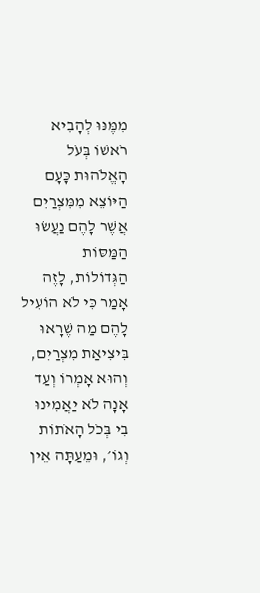מִמֶּנּוּ לְהָבִיא רֹאשׁוֹ בְּעֹל הָאֱלֹהוּת כָּעָם הַיּוֹצֵא מִמִּצְרַיִם אֲשֶׁר לָהֶם נַעֲשׂוּ הַמַּסּוֹת הַגְּדוֹלוֹת, לָזֶה אָמַר כִּי לֹא הוֹעִיל לָהֶם מַה שֶׁרָאוּ בִּיצִיאַת מִצְרַיִם, וְהוּא אָמְרוֹ וְעַד אָנָה לֹא יַאֲמִינוּ בִי בְּכֹל הָאֹתוֹת וְגוֹ׳, וּמֵעַתָּה אֵין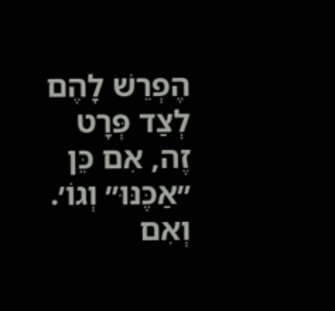הֶפְרֵשׁ לָהֶם לְצַד פְּרָט זֶה, אִם כֵּן ״אַכֶּנּוּ״ וְגוֹ׳. וְאִם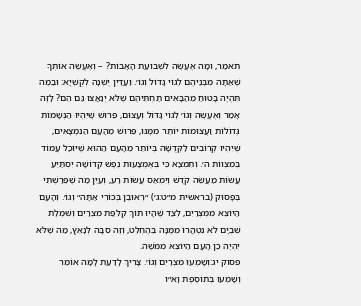תֹּאמַר, וּמָה אֶעֱשֶׂה לִשְׁבוּעַת הָאָבוֹת? – וְאֶעֱשֶׂה אוֹתְךָ שֶׁאַתָּה מִבְּנֵיהֶם לְגוֹי גָּדוֹל וְגוֹ׳. וַעֲדַיִן יֶשְׁנָהּ לְקֻשְׁיָא: וּבַמֶּה תִּהְיֶה בָּטוּחַ מֵהַבָּאִים תַּחְתֵּיהֶם שֶׁלֹּא יְנַאֲצוּ גַּם הֵם? לָזֶה אָמַר וְאֶעֱשֶׂה וְגוֹ׳ לְגוֹי גָּדוֹל וְעָצוּם, פֵּרוּשׁ שֶׁיִּהְיוּ הַנְּשָׁמוֹת גְּדוֹלוֹת וַעֲצוּמוֹת יוֹתֵר מִמֶּנּוּ, פֵּרוּשׁ מֵהָעָם הַנִּמְצָאִים, שֶׁיִּהְיוּ קְרוֹבִים לַקְּדֻשָּׁה בְּיוֹתֵר מֵהָעָם הַהוּא שֶׁיּוּכַל עֲמוֹד בְּמִצְווֹת ה׳. וְתִמְצָא כִּי בְּאֶמְצָעוּת נֶפֶשׁ קְדוֹשָׁה יִסְתַּיֵּעַ עֲשׂוֹת מַעֲשֵׂה קֹדֶשׁ וְיִמְאַס עֲשׂוֹת רַע, וְעַיֵּן מַה שֶׁפֵּרַשְׁתִּי בְּפָסוּק (בראשית מ״ט:ג׳) ״רְאוּבֵן בְּכוֹרִי אַתָּה״ וְגוֹ׳. וְהָעָם הַיּוֹצֵא מִמִּצְרַיִם, לְצַד שֶׁהָיוּ תּוֹךְ קְלִפַּת מִצְרַיִם וְשִׁמְלַת שִׁבְיָם לֹא נִטְהֲרוּ מִמֶּנָּה בְּהֶחְלֵט, וְזֶה סִבָּה לְנָאֵץ, מַה שֶׁלֹּא יִהְיֶה כֵן הָעָם הַיּוֹצֵא מִמֹּשֶׁה.
פסוק יג:וְשָׁמְעוּ מִצְרַיִם וְגוֹ׳. צָרִיךְ לָדַעַת לָמָּה אוֹמֵר וְשָׁמְעוּ בְּתוֹסֶפֶת וָא״ו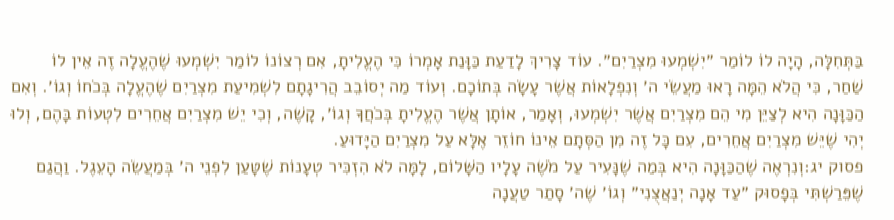בַּתְּחִלָּה, הָיָה לוֹ לוֹמַר ״יִשְׁמְעוּ מִצְרַיִם״. עוֹד צָרִיךְ לָדַעַת כַּוָּנַת אָמְרוֹ כִּי הֶעֱלִיתָ, אִם רְצוֹנוֹ לוֹמַר יִשְׁמְעוּ שֶׁהֶעֱלָה זֶה אֵין לוֹ שַׁחַר, כִּי הֲלֹא הֵמָּה רָאוּ מַעֲשֵׂי ה׳ וְנִפְלָאוֹת אֲשֶׁר עָשָׂה בְּתוֹכָם. וְעוֹד מַה יְסוֹבֵב הֲרִיגָתָם לִשְׁמִיעַת מִצְרַיִם שֶׁהֶעֱלָה בְּכֹחוֹ וְגוֹ׳. וְאִם הַכַּוָּנָה הִיא לְצַיֵּן מִי הֵם מִצְרַיִם אֲשֶׁר יִשְׁמְעוּ, וְאָמַר, אוֹתָן אֲשֶׁר הֶעֱלִיתָ בְּכֹחֲךָ וְגוֹ׳, קָשֶׁה, וְכִי יֵשׁ מִצְרַיִם אֲחֵרִים לִטְעוֹת בָּהֶם, וְלוּ יְהִי שֶׁיֵּשׁ מִצְרַיִם אֲחֵרִים, עִם כָּל זֶה מִן הַסְּתָם אֵינוֹ חוֹזֵר אֶלָּא עַל מִצְרַיִם הַיָּדוּעַ.
פסוק יג:וְנִרְאֶה שֶׁהַכַּוָּנָה הִיא בְּמַה שֶׁנָּעִיר עַל מֹשֶׁה עָלָיו הַשָּׁלוֹם, לָמָּה לֹא הִזְכִּיר טְעָנוֹת שֶׁטָּעַן לִפְנֵי ה׳ בְּמַעֲשֵׂה הָעֵגֶל. וַהֲגַם שֶׁפֵּרַשְׁתִּי בְּפָסוּק ״עַד אָנָה יְנַאֲצֻנִי״ וְגוֹ׳ שֶׁה׳ סָתַר טַעֲנָה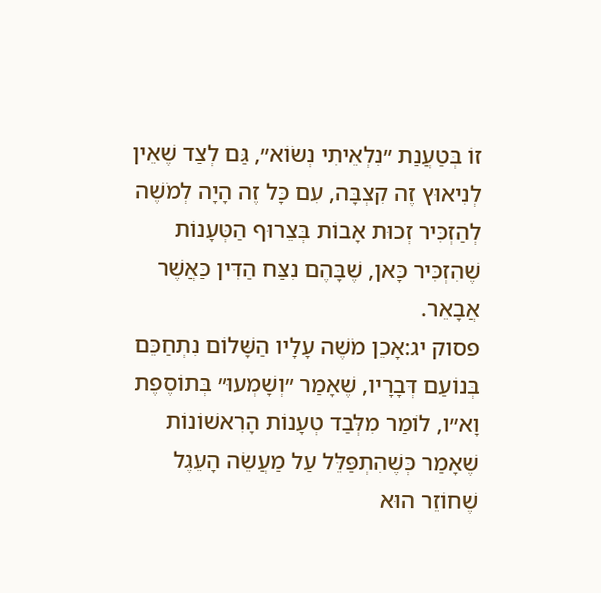זוֹ בְּטַעֲנַת ״נִלְאֵיתִי נְשׂוֹא״, גַּם לְצַד שֶׁאֵין לְנִיאוּץ זֶה קִצְבָּה, עִם כָּל זֶה הָיָה לְמֹשֶׁה לְהַזְכִּיר זְכוּת אָבוֹת בְּצֵרוּף הַטְּעָנוֹת שֶׁהִזְכִּיר כָּאן, שֶׁבָּהֶם נִצַּח הַדִּין כַּאֲשֶׁר אֲבָאֵר.
פסוק יג:אָכֵן מֹשֶׁה עָלָיו הַשָּׁלוֹם נִתְחַכֵּם בְּנוֹעַם דְּבָרָיו, שֶׁאָמַר ״וְשָׁמְעוּ״ בְּתוֹסֶפֶת וָא״ו, לוֹמַר מִלְּבַד טְעָנוֹת הָרִאשׁוֹנוֹת שֶׁאָמַר כְּשֶׁהִתְפַּלֵּל עַל מַעֲשֵׂה הָעֵגֶל שֶׁחוֹזֵר הוּא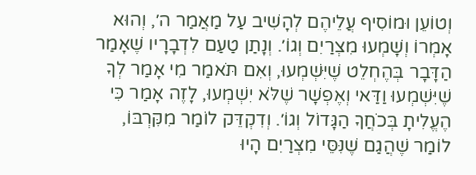וְטוֹעֵן וּמוֹסִיף עֲלֵיהֶם לְהָשִׁיב עַל מַאֲמַר ה׳, וְהוּא אָמְרוֹ וְשָׁמְעוּ מִצְרַיִם וְגוֹ׳. וְנָתַן טַעַם לִדְבָרָיו שֶׁאָמַר הַדָּבָר בְּהֶחְלֵט שֶׁיִּשְׁמְעוּ, וְאִם תֹּאמַר מִי אָמַר לְךָ שֶׁיִּשְׁמְעוּ וַדַּאי וְאֶפְשָׁר שֶׁלֹּא יִשְׁמְעוּ, לָזֶה אָמַר כִּי הֶעֱלִיתָ בְּכֹחֲךָ הַגָּדוֹל וְגוֹ׳. וְדִקְדֵּק לוֹמַר מִקִּרְבּוֹ, לוֹמַר שֶׁהֲגַם שֶׁנִּסֵּי מִצְרַיִם הָיוּ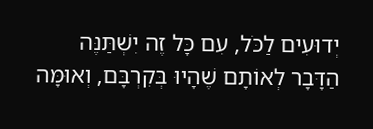יְדוּעִים לַכֹּל, עִם כָּל זֶה יִשְׁתַּנֶּה הַדָּבָר לְאוֹתָם שֶׁהָיוּ בְּקִרְבָּם, וְאוּמָּה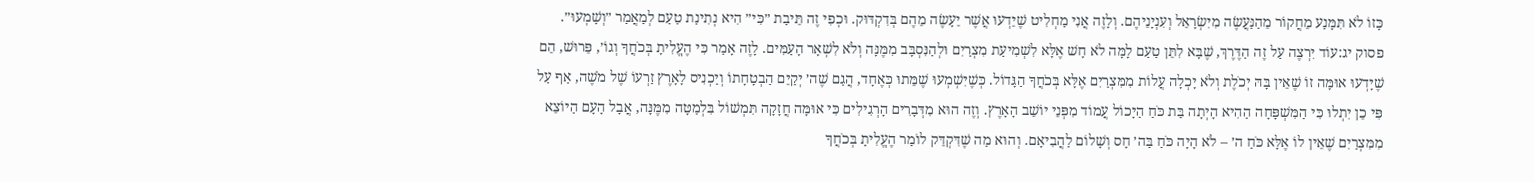כָּזוֹ לֹא תִּמָּנַע מֵחֲקוֹר מֵהַנַּעֲשֶׂה מִיִּשְׂרָאֵל וְעִנְיָנֵיהֶם. וְלָזֶה אֲנִי מַחְלִיט שֶׁיֵּדְעוּ אֲשֶׁר יֵעָשֶׂה מֵהֶם בְּדִקְדּוּק. וּכְפִי זֶה תֵּיבַת ״כִּי״ הִיא נְתִינַת טַעַם לְמַאֲמַר ״וְשָׁמְעוּ״.
פסוק יג:עוֹד יִרְצֶה עַל זֶה הַדֶּרֶךְ, שֶׁבָּא לִתֵּן טַעַם לָמָּה לֹא חָשׁ אֶלָּא לִשְׁמִיעַת מִצְרַיִם וּלְהַנִּסְבָּב מִמֶּנָּה וְלֹא לִשְׁאָר הָעַמִּים. לָזֶה אָמַר כִּי הֶעֱלִיתָ בְּכֹחֲךָ וְגוֹ׳, פֵּרוּשׁ, הֵם שֶׁיָּדְעוּ אוּמָּה זוֹ שֶׁאֵין בָּהּ יְכֹלֶת וְלֹא יָכְלָה עֲלוֹת מִמִּצְרַיִם אֶלָּא בְּכֹחֲךָ הַגָּדוֹל. כְּשֶׁיִּשְׁמְעוּ שֶׁמֵּתוּ כְּאֶחָד, הֲגַם שֶׁה׳ יְקַיֵּם הַבְטָחָתוֹ וְיַכְנִיס לָאָרֶץ זַרְעוֹ שֶׁל מֹשֶׁה, אַף עַל פִּי כֵן יִתְלוּ כִּי הַמִּשְׁפָּחָה הַהִיא הָיְתָה בַּת כֹּחַ הַיָּכוֹל עֲמוֹד מִפְּנֵי יוֹשֵׁב הָאָרֶץ. וְזֶה הוּא מִדְּבָרִים הָרְגִילִים כִּי אוּמָּה חֲזָקָה תִּמְשׁוֹל בִּלְמַטָּה מִמֶּנָּה, אֲבָל הָעָם הַיּוֹצֵא מִמִּצְרַיִם שֶׁאֵין לוֹ אֶלָּא כֹּחַ ה׳ – לֹא הָיָה כֹּחַ בַּה׳ חָס וְשָׁלוֹם לַהֲבִיאָם. וְהוּא מַה שֶׁדִּקְדֵּק לוֹמַר הֶעֱלִיתָ בְּכֹחֲךָ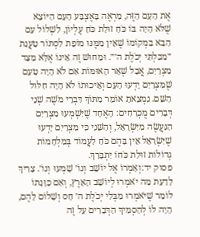אֶת הָעָם הַזֶּה, מַרְאֶה בָּאֶצְבַּע הָעָם הַיּוֹצֵא שֶׁלֹּא הָיָה בּוֹ כֹּחַ זוּלַת כֹּחַ עֶלְיוֹן, לִשְׁלוֹל עַם הַבָּא בִּמְקוֹמוֹ שֶׁאֵין מִמֶּנּוּ מוֹפֵת לִסְתּוֹר טַעֲנַת ״מִבִּלְתִּי יְכֹלֶת ה׳״. וּמֵחוּשׁ זֶה אֵינוֹ אֶלָּא מִצַּד מִצְרַיִם, אֲבָל שְׁאָר הָאוּמּוֹת אִם לֹא הָיָה טַעַם שֶׁמִּצְרַיִם יָדְעוּ הָעָם וְאֵיכוּתוֹ לֹא הָיָה חִלּוּל הַשֵּׁם. נִמְצֵאתָ אוֹמֵר מִתּוֹךְ דִּבְרֵי מֹשֶׁה שְׁנֵי דְּבָרִים מֻכְרָחִים: הָאֶחָד שֶׁיִּשְׁמְעוּ מִצְרַיִם הַנַּעֲשֶׂה מִיִּשְׂרָאֵל, וְהַשֵּׁנִי כִּי מִצְרַיִם יָדְעוּ שֶׁיִּשְׂרָאֵל אֵין בָּהֶם כֹּחַ לַעֲמוֹד בְּמִלְחָמוֹת גְּדוֹלוֹת זוּלַת כֹּחוֹ יִתְבָּרַךְ.
פסוק יד:וְאָמְרוֹ אֶל יוֹשֵׁב וְגוֹ׳ שָׁמְעוּ וְגוֹ׳. צָרִיךְ לָדַעַת מַה יֹאמְרוּ לְיוֹשֵׁב הָאָרֶץ, וְאִם כַּוָּנָתוֹ לוֹמַר שֶׁיֹּאמְרוּ מִבְּלִי יְכֹלֶת ה׳ חָס וְשָׁלוֹם לָהֶם, הָיָה לוֹ לְהַסְמִיךְ הַדְּבָרִים עַל זֶה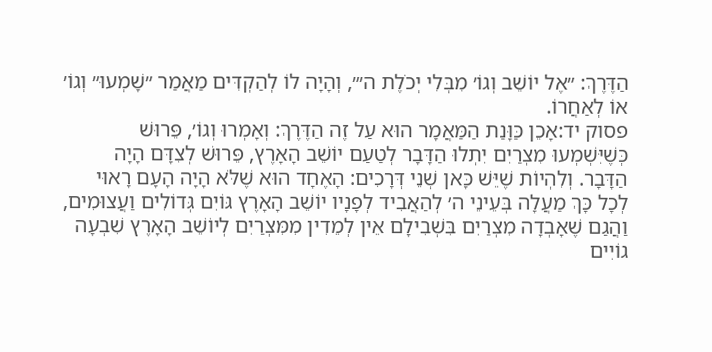הַדֶּרֶךְ: ״אֶל יוֹשֵׁב וְגוֹ׳ מִבְּלִי יְכֹלֶת ה׳״, וְהָיָה לוֹ לְהַקְדִּים מַאֲמַר ״שָׁמְעוּ״ וְגוֹ׳ אוֹ לְאַחֲרוֹ.
פסוק יד:אָכֵן כַּוָּנַת הַמַּאֲמָר הוּא עַל זֶה הַדֶּרֶךְ: וְאָמְרוּ וְגוֹ׳, פֵּרוּשׁ כְּשֶׁיִּשְׁמְעוּ מִצְרַיִם יִתְלוּ הַדָּבָר לְטַעַם יוֹשֵׁב הָאָרֶץ, פֵּרוּשׁ לְצִדָּם הָיָה הַדָּבָר. וְלִהְיוֹת שֶׁיֵּשׁ כָּאן שְׁנֵי דְּרָכִים: הָאֶחָד הוּא שֶׁלֹּא הָיָה הָעָם רָאוּי לְכָל כָּךְ מַעֲלָה בְּעֵינֵי ה׳ לְהַאֲבִיד לְפָנָיו יוֹשֵׁב הָאָרֶץ גּוֹיִם גְּדוֹלִים וַעֲצוּמִים, וַהֲגַם שֶׁאָבְדָה מִצְרַיִם בִּשְׁבִילָם אֵין לְמֵדִין מִמִּצְרַיִם לְיוֹשֵׁב הָאָרֶץ שִׁבְעָה גוֹיִים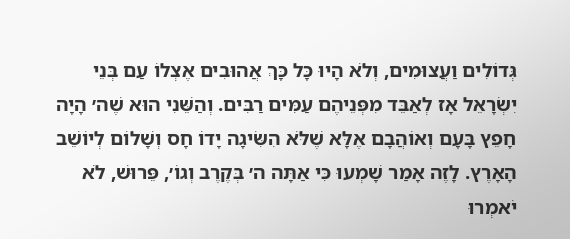גְּדוֹלִים וַעֲצוּמִים, וְלֹא הָיוּ כָּל כָּךְ אֲהוּבִים אֶצְלוֹ עַם בְּנֵי יִשְׂרָאֵל אָז לְאַבֵּד מִפְּנֵיהֶם עַמִּים רַבִּים. וְהַשֵּׁנִי הוּא שֶׁה׳ הָיָה חָפֵץ בָּעָם וְאוֹהֲבָם אֶלָּא שֶׁלֹּא הִשִּׂיגָה יָדוֹ חָס וְשָׁלוֹם לְיוֹשֵׁב הָאָרֶץ. לָזֶה אָמַר שָׁמְעוּ כִּי אַתָּה ה׳ בְּקֶרֶב וְגוֹ׳, פֵּרוּשׁ, לֹא יֹאמְרוּ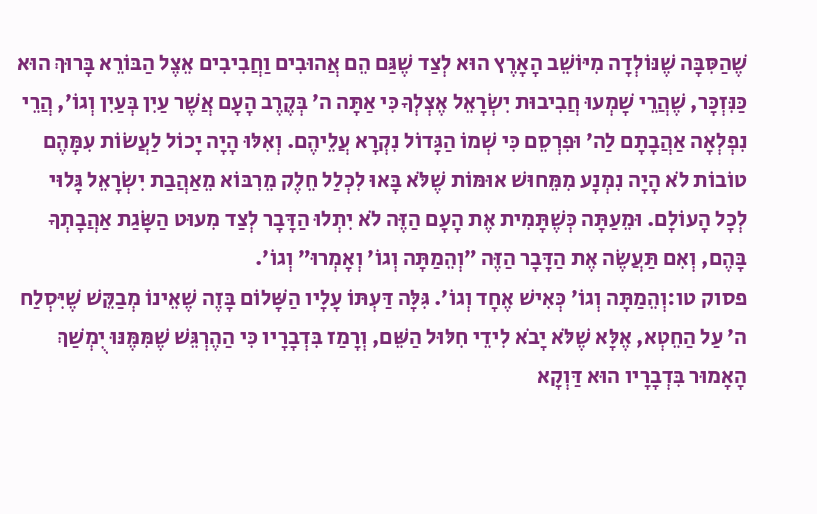שֶׁהַסִּבָּה שֶׁנּוֹלְדָה מִיּוֹשֵׁב הָאָרֶץ הוּא לְצַד שֶׁגַּם הֵם אֲהוּבִים וַחֲבִיבִים אֵצֶל הַבּוֹרֵא בָּרוּךְ הוּא כַּנִּזְכָּר, שֶׁהֲרֵי שָׁמְעוּ חֲבִיבוּת יִשְׂרָאֵל אֶצְלְךָ כִּי אַתָּה ה׳ בְּקֶרֶב הָעָם אֲשֶׁר עַיִן בְּעַיִן וְגוֹ׳, הֲרֵי נִפְלְאָה אַהֲבָתָם לַה׳ וּפִרְסֵם כִּי שְׁמוֹ הַגָּדוֹל נִקְרָא עֲלֵיהֶם. וְאִלּוּ הָיָה יָכוֹל לַעֲשׂוֹת עִמָּהֶם טוֹבוֹת לֹא הָיָה נִמְנָע מִמֵּחוּשׁ אוּמּוֹת שֶׁלֹּא בָּאוּ לִכְלַל חֵלֶק מֵרִבּוֹא מֵאַהֲבַת יִשְׂרָאֵל גָּלוּי לְכָל הָעוֹלָם. וּמֵעַתָּה כְּשֶׁתָּמִית אֶת הָעָם הַזֶּה לֹא יִתְלוּ הַדָּבָר לְצַד מִעוּט הַשָּׂגַת אַהֲבָתְךָ בָּהֶם, וְאִם תַּעֲשֶׂה אֶת הַדָּבָר הַזֶּה ״וְהֵמַתָּה וְגוֹ׳ וְאָמְרוּ״ וְגוֹ׳.
פסוק טו:וְהֵמַתָּה וְגוֹ׳ כְּאִישׁ אֶחָד וְגוֹ׳. גִּלָּה דַּעְתּוֹ עָלָיו הַשָּׁלוֹם בָּזֶה שֶׁאֵינוֹ מְבַקֵּשׁ שֶׁיִּסְלַח ה׳ עַל הַחֵטְא, אֶלָּא שֶׁלֹּא יָבֹא לִידֵי חִלּוּל הַשֵּׁם, וְרָמַז בִּדְבָרָיו כִּי הַהֶרְגֵּשׁ שֶׁמִּמֶּנּוּ יֻמְשַׁךְ הָאָמוּר בִּדְבָרָיו הוּא דַּוְקָא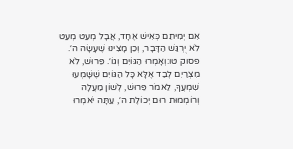אִם יְמִיתֵם כְּאִישׁ אֶחָד, אֲבָל מְעַט מְעַט לֹא יֻרְגַּשׁ הַדָּבָר, וְכֵן מָצִינוּ שֶׁעָשָׂה ה׳.
פסוק טו:וְאָמְרוּ הַגּוֹיִם וְגוֹ׳. פֵּרוּשׁ, לֹא מִצְרַיִם לְבַד אֶלָּא כָּל הַגּוֹיִם שֶׁשָּׁמְעוּ שִׁמְעֲךָ, לֵאמֹר פֵּרוּשׁ, לְשׁוֹן מַעֲלָה וְרוֹמְמוּת רוּם יְכוֹלֶת ה׳, עַתָּה יֹאמְרוּ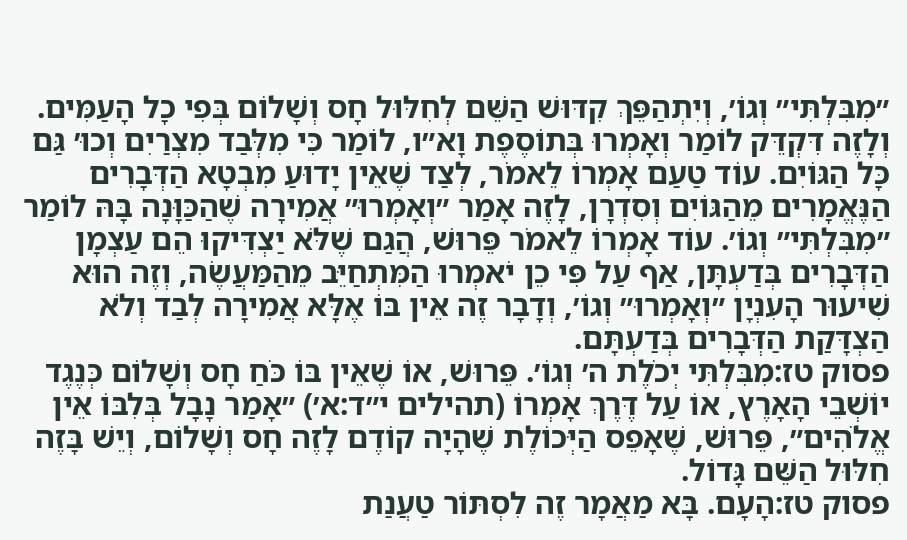״מִבִּלְתִּי״ וְגוֹ׳, וְיִתְהַפֵּךְ קִדּוּשׁ הַשֵּׁם לְחִלּוּל חָס וְשָׁלוֹם בְּפִי כָל הָעַמִּים. וְלָזֶה דִּקְדֵּק לוֹמַר וְאָמְרוּ בְּתוֹסֶפֶת וָא״ו, לוֹמַר כִּי מִלְּבַד מִצְרַיִם וְכוּ׳ גַּם כָּל הַגּוֹיִם. עוֹד טַעַם אָמְרוֹ לֵאמֹר, לְצַד שֶׁאֵין יָדוּעַ מִבְטָא הַדְּבָרִים הַנֶּאֱמָרִים מֵהַגּוֹיִם וְסִדְרָן, לָזֶה אָמַר ״וְאָמְרוּ״ אֲמִירָה שֶׁהַכַּוָּנָה בָּהּ לוֹמַר ״מִבִּלְתִּי״ וְגוֹ׳. עוֹד אָמְרוֹ לֵאמֹר פֵּרוּשׁ, הֲגַם שֶׁלֹּא יַצְדִּיקוּ הֵם עַצְמָן הַדְּבָרִים בְּדַעְתָּן, אַף עַל פִּי כֵן יֹאמְרוּ הַמִּתְחַיֵּב מֵהַמַּעֲשֶׂה, וְזֶה הוּא שִׁיעוּר הָעִנְיָן ״וְאָמְרוּ״ וְגוֹ׳, וְדָבָר זֶה אֵין בּוֹ אֶלָּא אֲמִירָה לְבַד וְלֹא הַצְדָּקַת הַדְּבָרִים בְּדַעְתָּם.
פסוק טז:מִבִּלְתִּי יְכֹלֶת ה׳ וְגוֹ׳. פֵּרוּשׁ, אוֹ שֶׁאֵין בּוֹ כֹּחַ חָס וְשָׁלוֹם כְּנֶגֶד יוֹשְׁבֵי הָאָרֶץ, אוֹ עַל דֶּרֶךְ אָמְרוֹ (תהילים י״ד:א׳) ״אָמַר נָבָל בְּלִבּוֹ אֵין אֱלֹהִים״, פֵּרוּשׁ, שֶׁאָפֵס הַיְּכוֹלֶת שֶׁהָיָה קוֹדֶם לָזֶה חָס וְשָׁלוֹם, וְיֵשׁ בָּזֶה חִלּוּל הַשֵּׁם גָּדוֹל.
פסוק טז:הָעָם. בָּא מַאֲמָר זֶה לִסְתּוֹר טַעֲנַת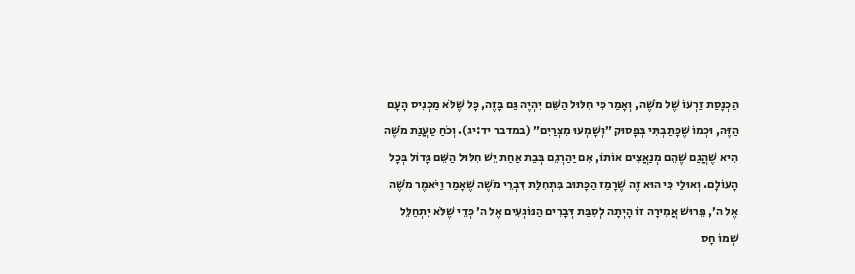הַכְנָסַת זַרְעוֹ שֶׁל מֹשֶׁה, וְאָמַר כִּי חִלּוּל הַשֵּׁם יִהְיֶה גַּם בָּזֶה, כָּל שֶׁלֹּא מַכְנִיס הָעָם הַזֶּה, וּכְמוֹ שֶׁכָּתַבְתִּי בְּפָסוּק ״וְשָׁמְעוּ מִצְרַיִם״ (במדבר יד:יג). וְכֹחַ טַעֲנַת מֹשֶׁה הִיא שֶׁהֲגַם שֶׁהֵם מְנַאֲצִים אוֹתוֹ, אִם יַהַרְגֵם בְּבַת אַחַת יֵשׁ חִלּוּל הַשֵּׁם גָּדוֹל בְּכָל הָעוֹלָם. וְאוּלַי כִּי הוּא זֶה שֶׁרָמַז הַכָּתוּב בִּתְחִלַּת דִּבְרֵי מֹשֶׁה שֶׁאָמַר וַיֹּאמֶר מֹשֶׁה אֶל ה׳, פֵּרוּשׁ אֲמִירָה זוֹ הָיְתָה לְסִבַּת דְּבָרִים הַנּוֹגְעִים אֶל ה׳ כְּדֵי שֶׁלֹּא יִתְחַלֵּל שְׁמוֹ חָס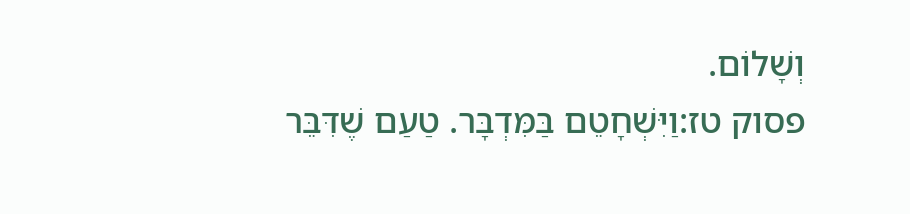וְשָׁלוֹם.
פסוק טז:וַיִּשְׁחָטֵם בַּמִּדְבָּר. טַעַם שֶׁדִּבֵּר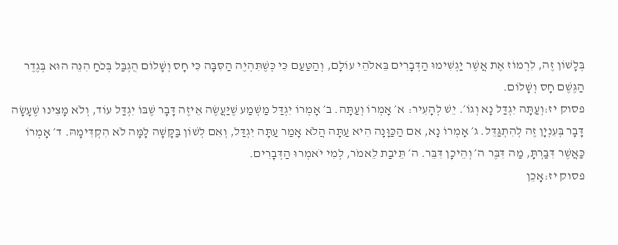בְּלָשׁוֹן זֶה, לִרְמוֹז אֶת אֲשֶׁר יַגְשִׁימוּ הַדְּבָרִים בֵּאלֹהֵי עוֹלָם, וְהַטַּעַם כִּי כְּשֶׁתִּהְיֶה הַסִּבָּה כִּי חָס וְשָׁלוֹם הֻגְבַּל בְּכֹחַ הִנֵּה הוּא בְּגֶדֶר הַגֶּשֶׁם חָס וְשָׁלוֹם.
פסוק יז:וְעַתָּה יִגְדַּל נָא וְגוֹ׳. יֵשׁ לְהָעִיר: א׳ אָמְרוֹ וְעַתָּה. ב׳ אָמְרוֹ יִגְדַּל מַשְׁמַע שֶׁיַּעֲשֶׂה אֵיזֶה דָּבָר שֶׁבּוֹ יִגְדַּל עוֹד, וְלֹא מָצִינוּ שֶׁעָשָׂה דָּבָר בְּעִנְיָן זֶה לְהִתְגַּדֵּל. ג׳ אָמְרוֹ נָא, אִם הַכַּוָּנָה הִיא עַתָּה הֲלֹא אָמַר עַתָּה יִגְדַּל, וְאִם לְשׁוֹן בַּקָּשָׁה לָמָּה לֹא הִקְדִּימָהּ. ד׳ אָמְרוֹ כַּאֲשֶׁר דִּבַּרְתָּ, מַה דִּבֶּר ה׳ וְהֵיכָן דִּבֵּר. ה׳ תֵּיבַת לֵאמֹר, לְמִי יֹאמְרוּ הַדְּבָרִים.
פסוק יז:אָכֵן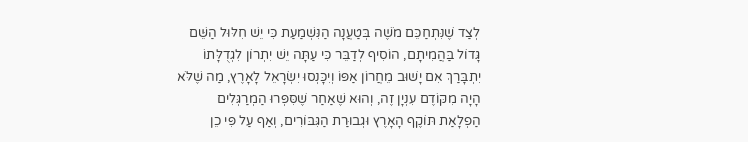לְצַד שֶׁנִּתְחַכֵּם מֹשֶׁה בְּטַעֲנָה הַנִּשְׁמַעַת כִּי יֵשׁ חִלּוּל הַשֵּׁם גָּדוֹל בַּהֲמִיתָם, הוֹסִיף לְדַבֵּר כִּי עַתָּה יֵשׁ יִתְרוֹן לִגְדֻלָּתוֹ יִתְבָּרַךְ אִם יָשׁוּב מֵחֲרוֹן אַפּוֹ וְיִכָּנְסוּ יִשְׂרָאֵל לָאָרֶץ, מַה שֶׁלֹּא הָיָה מִקּוֹדֶם עִנְיָן זֶה, וְהוּא שֶׁאַחַר שֶׁסִּפְּרוּ הַמְרַגְּלִים הַפְלָאַת תּוֹקֶף הָאָרֶץ וּגְבוּרַת הַגִּבּוֹרִים, וְאַף עַל פִּי כֵן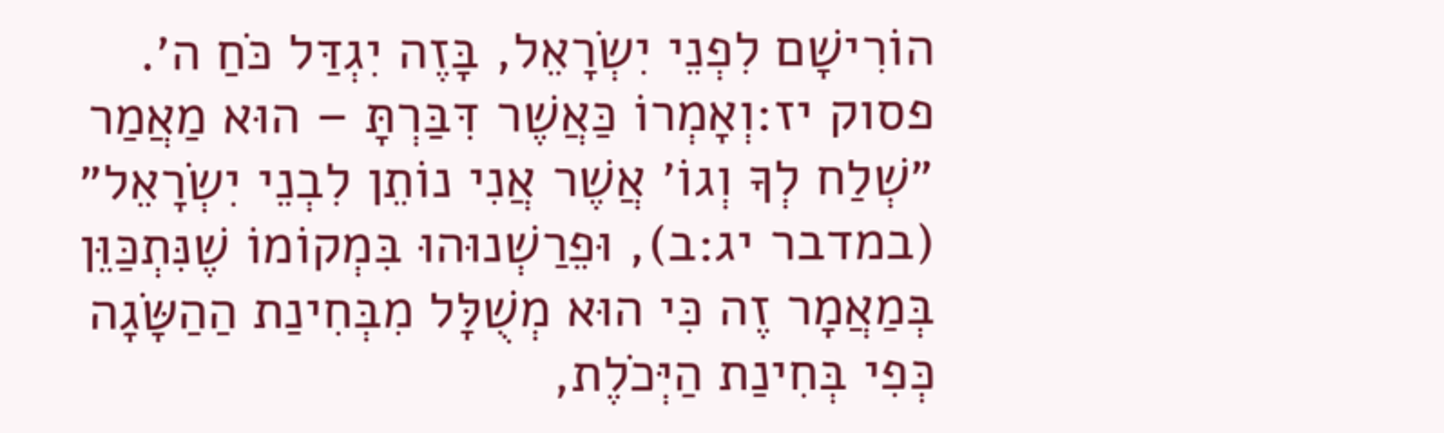הוֹרִישָׁם לִפְנֵי יִשְׂרָאֵל, בָּזֶה יִגְדַּל כֹּחַ ה׳.
פסוק יז:וְאָמְרוֹ כַּאֲשֶׁר דִּבַּרְתָּ – הוּא מַאֲמַר ״שְׁלַח לְךָ וְגוֹ׳ אֲשֶׁר אֲנִי נוֹתֵן לִבְנֵי יִשְׂרָאֵל״ (במדבר יג:ב), וּפֵרַשְׁנוּהוּ בִּמְקוֹמוֹ שֶׁנִּתְכַּוֵּן בְּמַאֲמָר זֶה כִּי הוּא מְשֻׁלָּל מִבְּחִינַת הַהַשָּׂגָה כְּפִי בְּחִינַת הַיְּכֹלֶת,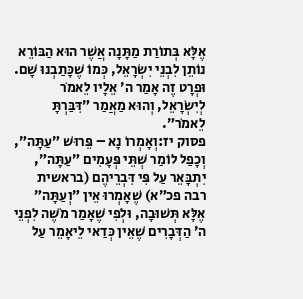אֶלָּא בְּתוֹרַת מַתָּנָה אֲשֶׁר הוּא הַבּוֹרֵא נוֹתֵן לִבְנֵי יִשְׂרָאֵל, כְּמוֹ שֶׁכָּתַבְנוּ שָׁם. וּפְרָט זֶה אָמַר ה׳ אֵלָיו לֵאמֹר לְיִשְׂרָאֵל, וְהוּא מַאֲמַר ״דִּבַּרְתָּ לֵאמֹר״.
פסוק יז:וְאָמְרוֹ נָא – פֵּרוּשׁ ״עַתָּה״, וְכָפַל לוֹמַר שְׁתֵּי פְּעָמִים ״עַתָּה״, יִתְבָּאֵר עַל פִּי דִּבְרֵיהֶם (בראשית רבה פכ״א) שֶׁאָמְרוּ אֵין ״וְעַתָּה״ אֶלָּא תְּשׁוּבָה, וּלְפִי שֶׁאָמַר מֹשֶׁה לִפְנֵי ה׳ הַדְּבָרִים שֶׁאֵין כְּדַאי לֵיאָמֵר עַל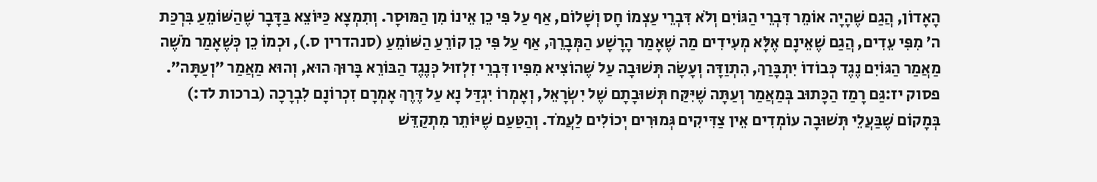הָאָדוֹן, הֲגַם שֶׁהָיָה אוֹמֵר דִּבְרֵי הַגּוֹיִם וְלֹא דִּבְרֵי עַצְמוֹ חָס וְשָׁלוֹם, אַף עַל פִּי כֵן אֵינוֹ מִן הַמּוּסָר. וְתִמְצָא כַּיּוֹצֵא בַּדָּבָר שֶׁהַשּׁוֹמֵעַ בִּרְכַּת ה׳ מִפִּי עֵדִים, הֲגַם שֶׁאֵינָם אֶלָּא מְעִידִים מַה שֶׁאָמַר הָרָשָׁע הַמְּבָרֵךְ, אַף עַל פִּי כֵן קוֹרֵעַ הַשּׁוֹמֵעַ (סנהדרין ס.), וּכְמוֹ כֵן כְּשֶׁאָמַר מֹשֶׁה מַאֲמַר הַגּוֹיִם נֶגֶד כְּבוֹדוֹ יִתְבָּרַךְ, הִתְוַדָּה וְעָשָׂה תְּשׁוּבָה עַל שֶׁהוֹצִיא מִפִּיו דִּבְרֵי זִלְזוּל כְּנֶגֶד הַבּוֹרֵא בָּרוּךְ הוּא, וְהוּא מַאֲמַר ״וְעַתָּה״.
פסוק יז:גַּם רָמַז הַכָּתוּב בְּמַאֲמַר וְעַתָּה שֶׁיִּקַּח תְּשׁוּבָתָם שֶׁל יִשְׂרָאֵל, וְאָמְרוֹ יִגְדַּל נָא עַל דֶּרֶךְ אָמְרָם זִכְרוֹנָם לִבְרָכָה (ברכות לד:) בְּמָקוֹם שֶׁבַּעֲלֵי תְּשׁוּבָה עוֹמְדִים אֵין צַדִּיקִים גְּמוּרִים יְכוֹלִים לַעֲמֹד. וְהַטַּעַם שֶׁיּוֹתֵר מִתְקַדֵּשׁ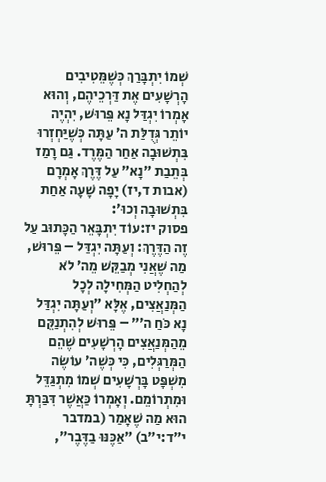שְׁמוֹ יִתְבָּרַךְ כְּשֶׁמֵּטִיבִים הָרְשָׁעִים אֶת דַּרְכֵיהֶם, וְהוּא אָמְרוֹ יִגְדַּל נָא פֵּרוּשׁ, יִהְיֶה יוֹתֵר גְּדֻלַּת ה׳ עַתָּה כְּשֶׁיַּחְזְרוּ בִּתְשׁוּבָה אַחַר הַמֶּרֶד. גַּם רָמַז בְּתֵבַת ״נָא״ עַל דֶּרֶךְ אָמְרָם (אבות ד,יז) יָפָה שָׁעָה אַחַת בִּתְשׁוּבָה וְכוּ׳:
פסוק יז:עוֹד יִתְבָּאֵר הַכָּתוּב עַל זֶה הַדֶּרֶךְ: וְעַתָּה יִגְדַּל – פֵּרוּשׁ, מַה שֶׁאֲנִי מְבַקֵּשׁ מֵה׳ לֹא לְהַחְלִיט הַמְּחִילָה לְכָל הַמְּנַאֲצִים, אֶלָּא ״וְעַתָּה יִגְדַּל נָא כֹּחַ ה׳״ – פֵּרוּשׁ לְהִתְנַקֵּם מֵהַמְּנַאֲצִים הָרְשָׁעִים שֶׁהֵם הַמְּרַגְּלִים, כִּי כְּשֶׁה׳ עוֹשֶׂה מִשְׁפָּט בָּרְשָׁעִים שְׁמוֹ מִתְגַּדֵּל וּמִתְרוֹמֵם. וְאָמְרוֹ כַּאֲשֶׁר דִּבַּרְתָּ הוּא מַה שֶׁאָמַר (במדבר י״ד:י״ב) ״אַכֶּנּוּ בַדֶּבֶר״,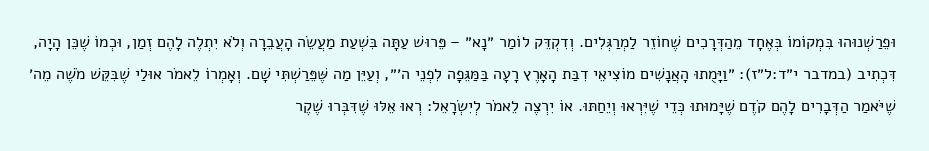וּפֵרַשְׁנוּהוּ בִּמְקוֹמוֹ בְּאֶחָד מֵהַדְּרָכִים שֶׁחוֹזֵר לַמְרַגְּלִים. וְדִקְדֵּק לוֹמַר ״נָא״ – פֵּרוּשׁ עַתָּה בִּשְׁעַת מַעֲשֵׂה הָעֲבֵרָה וְלֹא יִתְלֶה לָהֶם זְמַן, וּכְמוֹ שֶׁכֵּן הָיָה, דִּכְתִיב (במדבר י״ד:ל״ז): ״וַיָּמֻתוּ הָאֲנָשִׁים מוֹצִיאֵי דִבַּת הָאָרֶץ רָעָה בַּמַּגֵּפָה לִפְנֵי ה׳״, וְעַיֵּן מַה שֶּׁפֵּרַשְׁתִּי שָׁם. וְאָמְרוֹ לֵאמֹר אוּלַי שֶׁבִּקֵּשׁ מֹשֶׁה מֵה׳ שֶׁיֹּאמַר הַדְּבָרִים לָהֶם קֹדֶם שֶׁיָּמוּתוּ כְּדֵי שֶׁיִּרְאוּ וְיֵחַתּוּ. אוֹ יִרְצֶה לֵאמֹר לְיִשְׂרָאֵל: רְאוּ אֵלּוּ שֶׁדִּבְּרוּ שֶׁקֶר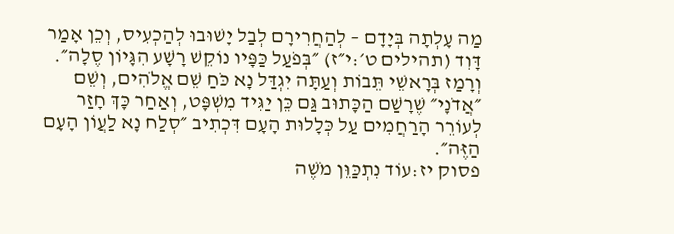מַה עָלְתָה בְּיָדָם – לְהַחֲרִירָם לְבַל יָשׁוּבוּ לְהַכְעִיס, וְכֵן אָמַר דָּוִד (תהילים ט׳:י״ז) ״בְּפֹעַל כַּפָּיו נוֹקֵשׁ רָשָׁע הִגָּיוֹן סֶלָה״. וְרָמַז בְּרָאשֵׁי תֵּבוֹת וְעַתָּה יִגְדַּל נָא כֹּחַ שֵׁם אֱלֹהִים, וְשֵׁם ״אֲדֹנָי״ שֶׁרָשַׁם הַכָּתוּב גַּם כֵּן יַגִּיד מִשְׁפָּט, וְאַחַר כָּךְ חָזַר לְעוֹרֵר הָרַחֲמִים עַל כְּלָלוּת הָעָם דִּכְתִיב ״סְלַח נָא לַעֲוֹן הָעָם הַזֶּה״.
פסוק יז:עוֹד נִתְכַּוֵּן מֹשֶׁה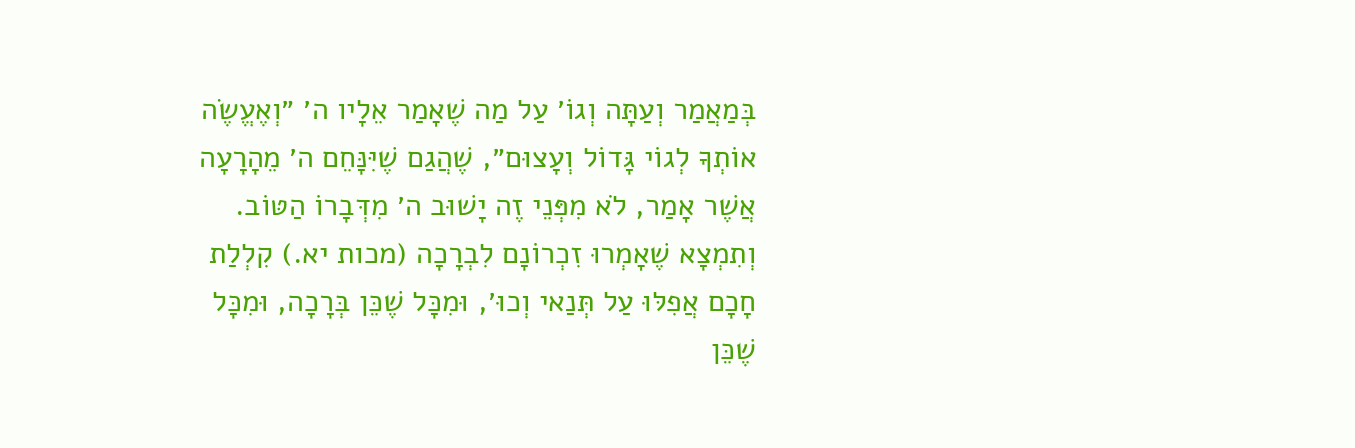בְּמַאֲמַר וְעַתָּה וְגוֹ׳ עַל מַה שֶׁאָמַר אֵלָיו ה׳ ״וְאֶעֱשֶׂה אוֹתְךָ לְגוֹי גָּדוֹל וְעָצוּם״, שֶׁהֲגַם שֶׁיִּנָּחֵם ה׳ מֵהָרָעָה אֲשֶׁר אָמַר, לֹא מִפְּנֵי זֶה יָשׁוּב ה׳ מִדְּבָרוֹ הַטּוֹב. וְתִמְצָא שֶׁאָמְרוּ זִכְרוֹנָם לִבְרָכָה (מכות יא.) קִלְלַת חָכָם אֲפִלּוּ עַל תְּנַאי וְכוּ׳, וּמִכָּל שֶׁכֵּן בְּרָכָה, וּמִכָּל שֶׁכֵּן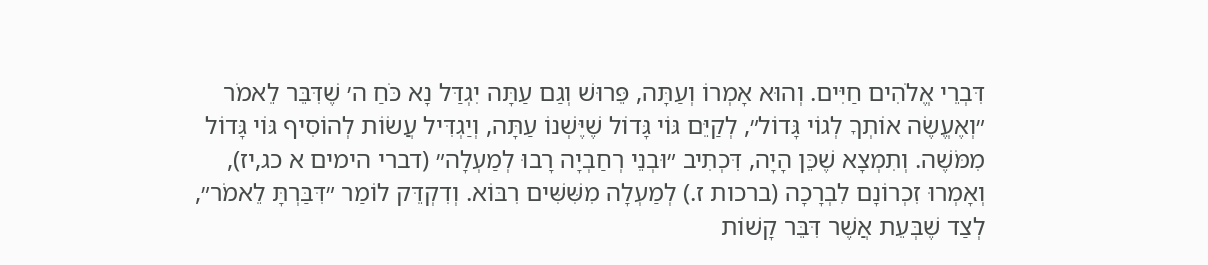דִּבְרֵי אֱלֹהִים חַיִּים. וְהוּא אָמְרוֹ וְעַתָּה, פֵּרוּשׁ וְגַם עַתָּה יִגְדַּל נָא כֹּחַ ה׳ שֶׁדִּבֵּר לֵאמֹר ״וְאֶעֱשֶׂה אוֹתְךָ לְגוֹי גָּדוֹל״, לְקַיֵּם גּוֹי גָּדוֹל שֶׁיֶּשְׁנוֹ עַתָּה, וְיַגְדִּיל עֲשׂוֹת לְהוֹסִיף גּוֹי גָּדוֹל מִמֹּשֶׁה. וְתִמְצָא שֶׁכֵּן הָיָה, דִּכְתִיב ״וּבְנֵי רְחַבְיָה רָבוּ לְמַעְלָה״ (דברי הימים א כג,יז), וְאָמְרוּ זִכְרוֹנָם לִבְרָכָה (ברכות ז.) לְמַעְלָה מִשִּׁשִּׁים רִבּוֹא. וְדִקְדֵּק לוֹמַר ״דִּבַּרְתָּ לֵאמֹר״, לְצַד שֶׁבְּעֵת אֲשֶׁר דִּבֵּר קָשׁוֹת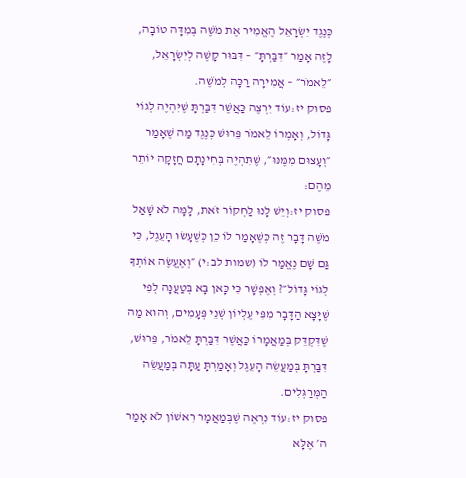כְּנֶגֶד יִשְׂרָאֵל הֶאֱמִיר אֶת מֹשֶׁה בְּמִדָּה טוֹבָה, לָזֶה אָמַר ״דִּבַּרְתָּ״ – דִּבּוּר קָשֶׁה לְיִשְׂרָאֵל, ״לֵאמֹר״ – אֲמִירָה רַכָּה לְמֹשֶׁה.
פסוק יז:עוֹד יִרְצֶה כַּאֲשֶׁר דִּבַּרְתָּ שֶׁיִּהְיֶה לְגוֹי גָּדוֹל, וְאָמְרוֹ לֵאמֹר פֵּרוּשׁ כְּנֶגֶד מַה שֶׁאָמַר ״וְעָצוּם מִמֶּנּוּ״, שֶׁתִּהְיֶה בְּחִינָתָם חֲזָקָה יוֹתֵר מֵהֶם:
פסוק יז:וְיֵשׁ לָנוּ לַחְקוֹר זֹאת, לָמָּה לֹא שָׁאַל מֹשֶׁה דָּבָר זֶה כְּשֶׁאָמַר לוֹ כֵן כְּשֶׁעָשׂוּ הָעֵגֶל, כִּי גַּם שָׁם נֶאֱמַר לוֹ (שמות לב:י) ״וְאֶעֱשֶׂה אוֹתְךָ לְגוֹי גָּדוֹל״? וְאֶפְשָׁר כִּי כָּאן בָּא בְּטַעֲנָה לְפִי שֶׁיָּצָא הַדָּבָר מִפִּי עֶלְיוֹן שְׁנֵי פְּעָמִים, וְהוּא מַה שֶׁדִּקְדֵּק בְּמַאֲמָרוֹ כַּאֲשֶׁר דִּבַּרְתָּ לֵאמֹר, פֵּרוּשׁ, דִּבַּרְתָּ בְּמַעֲשֵׂה הָעֵגֶל וְאָמַרְתָּ עַתָּה בְּמַעֲשֵׂה הַמְּרַגְּלִים.
פסוק יז:עוֹד נִרְאֶה שֶׁבְּמַאֲמָר רִאשׁוֹן לֹא אָמַר ה׳ אֶלָּא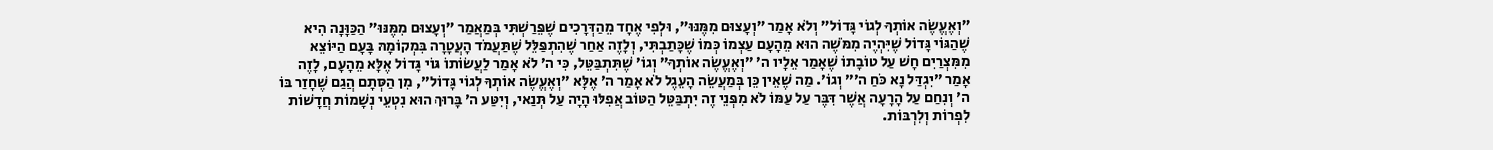״וְאֶעֱשֶׂה אוֹתְךָ לְגוֹי גָּדוֹל״ וְלֹא אָמַר ״וְעָצוּם מִמֶּנּוּ״, וּלְפִי אֶחָד מֵהַדְּרָכִים שֶׁפֵּרַשְׁתִּי בְּמַאֲמַר ״וְעָצוּם מִמֶּנּוּ״ הַכַּוָּנָה הִיא שֶׁהַגּוֹי גָּדוֹל שֶׁיִּהְיֶה מִמֹּשֶׁה הוּא מֵהָעָם עַצְמוֹ כְּמוֹ שֶׁכָּתַבְתִּי, וְלָזֶה אַחַר שֶׁהִתְפַּלֵּל שֶׁתַּעֲמֹד הָעֲטָרָה בִּמְקוֹמָהּ בָּעָם הַיּוֹצֵא מִמִּצְרַיִם חָשׁ עַל טוֹבָתוֹ שֶׁאָמַר אֵלָיו ה׳ ״וְאֶעֱשֶׂה אוֹתְךָ״ וְגוֹ׳ שֶׁתִּתְבַּטֵּל, כִּי ה׳ לֹא אָמַר לַעֲשׂוֹתוֹ גּוֹי גָּדוֹל אֶלָּא מֵהָעָם, לָזֶה אָמַר ״יִגְדַּל נָא כֹּחַ ה׳״ וְגוֹ׳. מַה שֶׁאֵין כֵּן בְּמַעֲשֵׂה הָעֵגֶל לֹא אָמַר ה׳ אֶלָּא ״וְאֶעֱשֶׂה אוֹתְךָ לְגוֹי גָּדוֹל״, מִן הַסְּתָם הֲגַם שֶׁחָזַר בּוֹ ה׳ וְנִחַם עַל הָרָעָה אֲשֶׁר דִּבֶּר עַל עַמּוֹ לֹא מִפְּנֵי זֶה יִתְבַּטֵּל הַטּוֹב אֲפִלּוּ הָיָה עַל תְּנַאי, וְיִטַּע ה׳ בָּרוּךְ הוּא נִטְעֵי נְשָׁמוֹת חֲדָשׁוֹת לִפְרוֹת וְלִרְבּוֹת.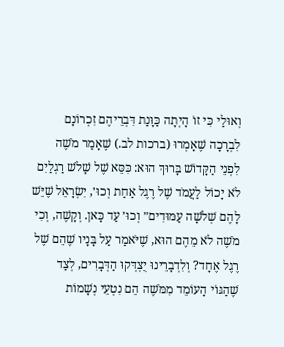וְאוּלַי כִּי זוֹ הָיְתָה כַּוָּנַת דִּבְרֵיהֶם זִכְרוֹנָם לִבְרָכָה שֶׁאָמְרוּ (ברכות לב.) שֶׁאָמַר מֹשֶׁה לִפְנֵי הַקָּדוֹשׁ בָּרוּךְ הוּא: כִּסֵּא שֶׁל שָׁלֹשׁ רַגְלַיִם לֹא יָכוֹל לַעֲמֹד שֶׁל רֶגֶל אַחַת וְכוּ׳, יִשְׂרָאֵל שֶׁיֵּשׁ לָהֶם שְׁלֹשָׁה עַמּוּדִים״ וְכוּ׳ עַד כָּאן. וְקָשֶׁה, וְכִי מֹשֶׁה לֹא מֵהֶם הוּא, שֶׁיֹּאמַר עַל בָּנָיו שֶׁהֵם שֶׁל רֶגֶל אֶחָד? וְלִדְבָרֵינוּ יֻצְדְּקוּ הַדְּבָרִים, לְצַד שֶׁהַגּוֹי הָעוֹמֵד מִמֹּשֶׁה הֵם נִטְעֵי נְשָׁמוֹת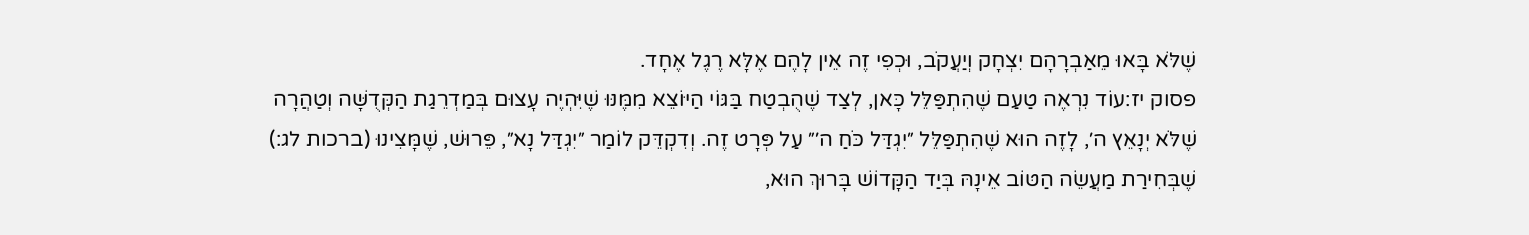שֶׁלֹּא בָּאוּ מֵאַבְרָהָם יִצְחָק וְיַעֲקֹב, וּכְפִי זֶה אֵין לָהֶם אֶלָּא רֶגֶל אֶחָד.
פסוק יז:עוֹד נִרְאֶה טַעַם שֶׁהִתְפַּלֵּל כָּאן, לְצַד שֶׁהֻבְטַח בַּגּוֹי הַיּוֹצֵא מִמֶּנּוּ שֶׁיִּהְיֶה עָצוּם בְּמַדְרֵגַת הַקְּדֻשָּׁה וְטַהֲרָה שֶׁלֹּא יְנָאֵץ ה׳, לָזֶה הוּא שֶׁהִתְפַּלֵּל ״יִגְדַּל כֹּחַ ה׳״ עַל פְּרָט זֶה. וְדִקְדֵּק לוֹמַר ״יִגְדַּל נָא״, פֵּרוּשׁ, שֶׁמָּצִינוּ (ברכות לג:) שֶׁבְּחִירַת מַעֲשֵׂה הַטּוֹב אֵינָהּ בְּיַד הַקָּדוֹשׁ בָּרוּךְ הוּא,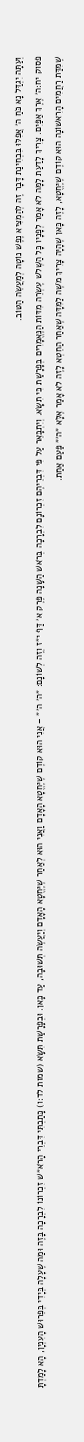וְעַתָּה יִגְדַּל נָא כֹּחַ ה׳ אֲפִלּוּ בִּבְחִינַת דָּבָר זֶה לְהַמְצִיא נֶפֶשׁ נוֹטָה לְמַעֲשֵׂה הַטּוֹב.
פסוק יח:ה׳ אֶרֶךְ אַפַּיִם. צָרִיךְ לָדַעַת לָמָּה לֹא אָמַר לְפָנָיו כָּל הַשְּׁלֹשׁ עֶשְׂרֵה מִדּוֹת הַנֶּאֱמָרִים בְּפָרָשַׁת כִּי תִשָּׂא. וְיִתְבָּאֵר עַל פִּי דִּבְרֵיהֶם זִכְרוֹנָם לִבְרָכָה בְּרֹאשׁ הַשָּׁנָה פֶּרֶק א׳ דַּף י״ז וְזֶה לְשׁוֹנָם: ״ה׳ ה׳״ – אֲנִי הוּא קוֹדֶם שֶׁיֶּחֱטָא הָאָדָם וַאֲנִי הוּא לְאַחַר שֶׁיֶּחֱטָא הָאָדָם וְיַעֲשֶׂה תְּשׁוּבָה, עַד כָּאן. וּבְפָרָשַׁת תִּשָּׂא (שמות לד:ו) כָּתַבְתִּי דִּבְרֵי הָרֹא״שׁ זִכְרוֹנוֹ לִבְרָכָה בָּזֶה וּמַה שֶׁעָלָה בְּיָדִי בְּפֵרוּשׁ הָעִנְיָן, הָא לָמַדְתָּ שֶׁמִּדַּת רַחֲמִים הָרִאשׁוֹנָה הוּא קוֹדֶם שֶׁיֶּחֱטָא, לָזֶה כָּאן שֶׁהָיָה צָרִיךְ מֹשֶׁה לַמִּדָּה שֶׁאַחַר הַחֵטְא לָזֶה לֹא אָמַר אֶלָּא ״ה׳״ פַּעַם אַחַת.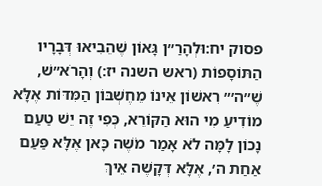פסוק יח:וּלְהָרַ״ן גָּאוֹן שֶׁהֵבִיאוּ דְּבָרָיו הַתּוֹסָפוֹת (ראש השנה יז:) וְהָרֹא״שׁ, שֶׁ״ה׳״ רִאשׁוֹן אֵינוֹ מֵחֶשְׁבּוֹן הַמִּדּוֹת אֶלָּא מוֹדִיעַ מִי הוּא הַקּוֹרֵא, כְּפִי זֶה יֵשׁ טַעַם נָכוֹן לָמָּה לֹא אָמַר מֹשֶׁה כָּאן אֶלָּא פַּעַם אַחַת ה׳, אֶלָּא דְּקָשֶׁה אֵיךְ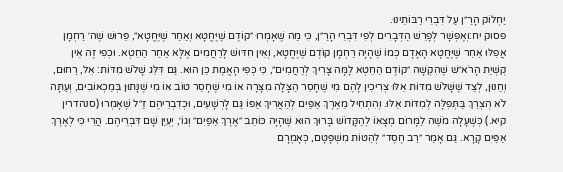יַחְלוֹק הָרַ״ן עַל דִּבְרֵי רַבּוֹתֵינוּ.
פסוק יח:וְאֶפְשָׁר לְפָרֵשׁ הַדְּבָרִים לְפִי דִּבְרֵי הָרַ״ן, כִּי מַה שֶׁאָמְרוּ ״קוֹדֶם שֶׁיֶּחֱטָא וְאַחַר שֶׁיֶּחֱטָא״, פֵּרוּשׁ שֶׁה׳ רַחְמָן אֲפִלּוּ אַחַר שֶׁיֶּחֱטָא הָאָדָם כְּמוֹ שֶׁהָיָה רַחְמָן קוֹדֶם שֶׁיֶּחֱטָא, וְאֵין חִדּוּשׁ לָרַחֲמִים אֶלָּא אַחַר הַחֵטְא. וּכְפִי זֶה אֵין קֻשְׁיַת הָרֹא״שׁ שֶׁהִקְשָׁה ״קוֹדֶם הַחֵטְא לָמָּה צָרִיךְ לְרַחֲמִים״, כִּי כְּפִי הָאֱמֶת כֵּן הוּא. גַּם דִּלֵּג שָׁלֹשׁ מִדּוֹת: אֵל, רַחוּם, וְחַנּוּן, לְצַד שֶׁשָּׁלֹשׁ מִדּוֹת אֵלּוּ צְרִיכִין לָהֶם מִי שֶׁחָסֵר הַצָּלָה מִצָּרָה אוֹ מִי שֶׁחָסֵר טוֹב אוֹ מִי שֶׁנָּתוּן בְּמַכְאוֹבִים, וְעַתָּה לֹא הֻצְרַךְ בַּתְּפִלָּה לְמִדּוֹת אֵלּוּ. וְהִתְחִיל מֵאֶרֶךְ אַפַּיִם לְהַאֲרִיךְ אַפּוֹ גַּם לָרְשָׁעִים, וּכְדִבְרֵיהֶם זַ״ל שֶׁאָמְרוּ (סנהדרין קיא.) כְּשֶׁעָלָה מֹשֶׁה לַמָּרוֹם מְצָאוֹ לְהַקָּדוֹשׁ בָּרוּךְ הוּא שֶׁהָיָה כּוֹתֵב ״אֶרֶךְ אַפַּיִם״ וְגוֹ׳, יְעֻיַּן שָׁם דִּבְרֵיהֶם. הֲרֵי כִּי לְאֶרֶךְ אַפַּיִם קָרָא. גַּם אָמַר ״רַב חֶסֶד״ לְהַטּוֹת מִשְׁפָּטָם, כְּאָמְרָם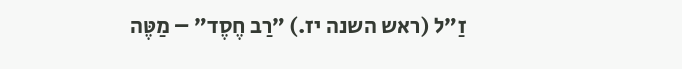זַ״ל (ראש השנה יז.) ״רַב חֶסֶד״ – מַטֶּה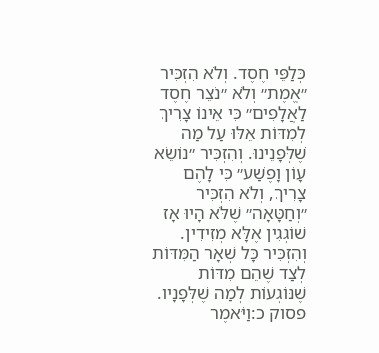כְּלַפֵּי חֶסֶד. וְלֹא הִזְכִּיר ״אֱמֶת״ וְלֹא ״נֹצֵר חֶסֶד לַאֲלָפִים״ כִּי אֵינוֹ צָרִיךְ לְמִדּוֹת אֵלּוּ עַל מַה שֶׁלְּפָנֵינוּ. וְהִזְכִּיר ״נוֹשֵׂא עָוֹן וָפֶשַׁע״ כִּי לָהֶם צָרִיךְ, וְלֹא הִזְכִּיר ״וְחַטָּאָה״ שֶׁלֹּא הָיוּ אָז שׁוֹגְגִין אֶלָּא מְזִידִין. וְהִזְכִּיר כָּל שְׁאָר הַמִּדּוֹת לְצַד שֶׁהֵם מִדּוֹת שֶׁנּוֹגְעוֹת לְמַה שֶׁלְּפָנָיו.
פסוק כ:וַיֹּאמֶר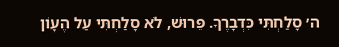ה׳ סָלַחְתִּי כִּדְבָרֶךָ. פֵּרוּשׁ, לֹא סָלַחְתִּי עַל הֶעָוֹן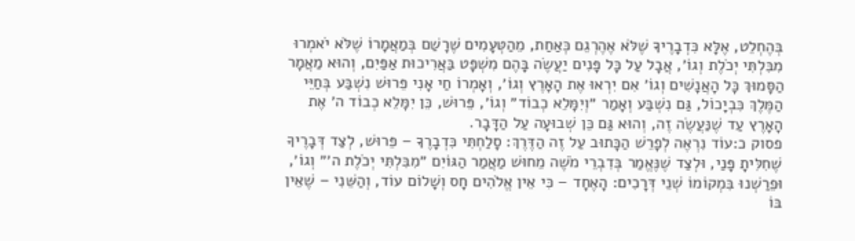בְּהֶחְלֵט, אֶלָּא כִּדְבָרֶיךָ שֶׁלֹּא אֶהֶרְגֵם כְּאַחַת, מֵהַטְּעָמִים שֶׁרָשַׁם בְּמַאֲמָרוֹ שֶׁלֹּא יֹאמְרוּ מִבִּלְתִּי יְכֹלֶת וְגוֹ׳, אֲבָל עַל כָּל פָּנִים יַעֲשֶׂה בָּהֶם מִשְׁפָּט בַּאֲרִיכוּת אַפַּיִם, וְהוּא מַאֲמָר הַסָּמוּךְ כָּל הָאֲנָשִׁים וְגוֹ׳ אִם יִרְאוּ אֶת הָאָרֶץ וְגוֹ׳, וְאָמְרוֹ חַי אָנִי פֵּרוּשׁ נִשְׁבַּע בְּחַיֵּי הַמֶּלֶךְ כִּבְיָכוֹל, גַּם נִשְׁבַּע וְאָמַר ״וְיִמָּלֵא כְבוֹד״ וְגוֹ׳, פֵּרוּשׁ, כֵּן יִמָּלֵא כְבוֹד ה׳ אֶת הָאָרֶץ עַד שֶׁנַּעֲשֶׂה זֶה, וְהוּא גַּם כֵּן שְׁבוּעָה עַל הַדָּבָר.
פסוק כ:עוֹד נִרְאֶה לְפָרֵשׁ הַכָּתוּב עַל זֶה הַדֶּרֶךְ: סָלַחְתִּי כִּדְבָרֶךָ – פֵּרוּשׁ, לְצַד דְּבָרֶיךָ שֶׁחִלִּיתָ פָּנַי, וּלְצַד שֶׁנֶּאֱמַר בְּדִבְרֵי מֹשֶׁה מֵחוּשׁ מַאֲמַר הַגּוֹיִם ״מִבִּלְתִּי יְכֹלֶת ה׳״ וְגוֹ׳, וּפֵרַשְׁנוּ בִּמְקוֹמוֹ שְׁנֵי דְּרָכִים: הָאֶחָד – כִּי אֵין אֱלֹהִים חָס וְשָׁלוֹם עוֹד, וְהַשֵּׁנִי – שֶׁאֵין בּוֹ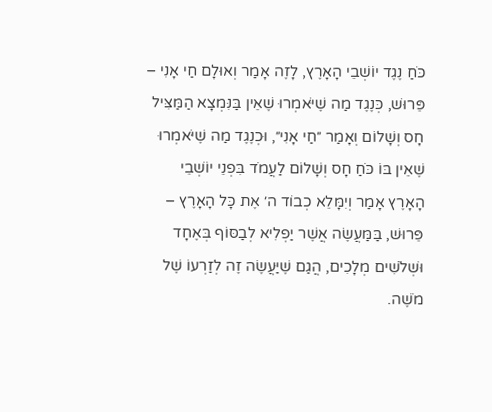כֹּחַ נֶגֶד יוֹשְׁבֵי הָאָרֶץ, לָזֶה אָמַר וְאוּלָם חַי אָנִי – פֵּרוּשׁ, כְּנֶגֶד מַה שֶׁיֹּאמְרוּ שֶׁאֵין בַּנִּמְצָא הַמַּצִּיל חָס וְשָׁלוֹם וְאָמַר ״חַי אָנִי״, וּכְנֶגֶד מַה שֶׁיֹּאמְרוּ שֶׁאֵין בּוֹ כֹּחַ חָס וְשָׁלוֹם לַעֲמֹד בִּפְנֵי יוֹשְׁבֵי הָאָרֶץ אָמַר וְיִמָּלֵא כְבוֹד ה׳ אֶת כָּל הָאָרֶץ – פֵּרוּשׁ, בַּמַּעֲשֶׂה אֲשֶׁר יַפְלִיא לְבַסּוֹף בְּאֶחָד וּשְׁלֹשִׁים מְלָכִים, הֲגַם שֶׁיַּעֲשֶׂה זֶה לְזַרְעוֹ שֶׁל מֹשֶׁה.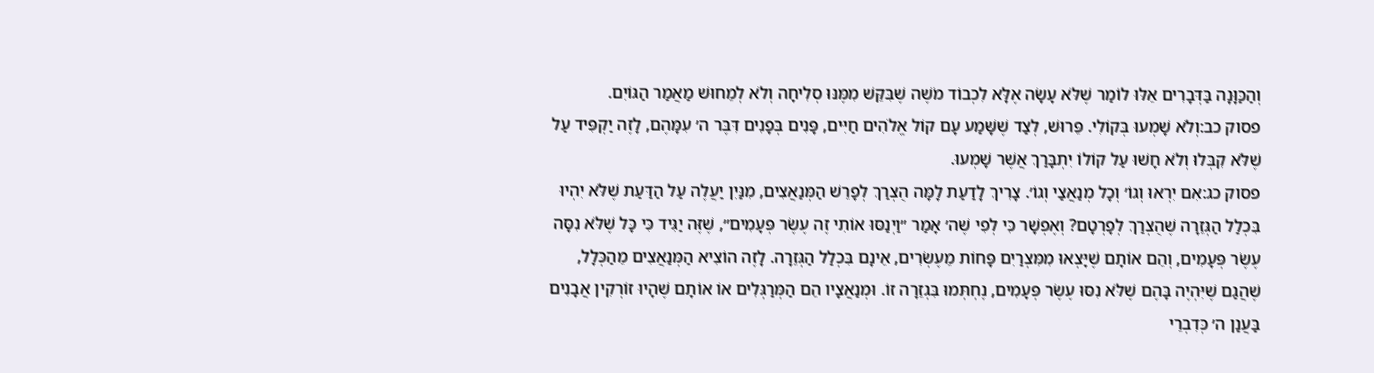וְהַכַּוָּנָה בַּדְּבָרִים אֵלּוּ לוֹמַר שֶׁלֹּא עָשָׂה אֶלָּא לִכְבוֹד מֹשֶׁה שֶׁבִּקֵּשׁ מִמֶּנּוּ סְלִיחָה וְלֹא לְמֵחוּשׁ מַאֲמַר הַגּוֹיִם.
פסוק כב:וְלֹא שָׁמְעוּ בְּקוֹלִי. פֵּרוּשׁ, לְצַד שֶׁשָּׁמַע עָם קוֹל אֱלֹהִים חַיִּים, פָּנִים בְּפָנִים דִּבֶּר ה׳ עִמָּהֶם, לָזֶה יַקְפִּיד עַל שֶׁלֹּא קִבְּלוּ וְלֹא חָשׁוּ עַל קוֹלוֹ יִתְבָּרַךְ אֲשֶׁר שָׁמְעוּ.
פסוק כג:אִם יִרְאוּ וְגוֹ׳ וְכָל מְנַאֲצַי וְגוֹ׳. צָרִיךְ לָדַעַת לָמָּה הֻצְרַךְ לְפָרֵשׁ הַמְּנַאֲצִים, מִנַּיִן יַעֲלֶה עַל הַדַּעַת שֶׁלֹּא יִהְיוּ בִּכְלַל הַגְּזֵרָה שֶׁהֻצְרַךְ לְפָרְטָם? וְאֶפְשָׁר כִּי לְפִי שֶׁה׳ אָמַר ״וַיְנַסּוּ אוֹתִי זֶה עֶשֶׂר פְּעָמִים״, שֶׁזֶּה יַגִּיד כִּי כָּל שֶׁלֹּא נִסָּה עֶשֶׂר פְּעָמִים, וְהֵם אוֹתָם שֶׁיָּצְאוּ מִמִּצְרַיִם פָּחוֹת מֵעֶשְׂרִים, אֵינָם בִּכְלַל הַגְּזֵרָה. לָזֶה הוֹצִיא הַמְּנַאֲצִים מֵהַכְּלָל, שֶׁהֲגַם שֶׁיִּהְיֶה בָּהֶם שֶׁלֹּא נִסּוּ עֶשֶׂר פְּעָמִים, נֶחְתְּמוּ בִּגְזֵרָה זוֹ. וּמְנַאֲצָיו הֵם הַמְּרַגְּלִים אוֹ אוֹתָם שֶׁהָיוּ זוֹרְקִין אֲבָנִים בַּעֲנַן ה׳ כְּדִבְרֵי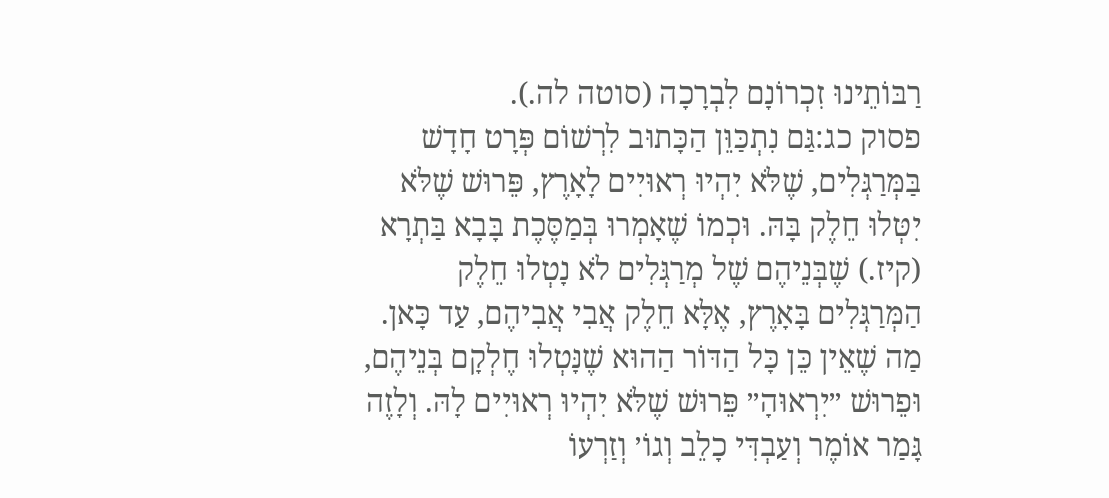רַבּוֹתֵינוּ זִכְרוֹנָם לִבְרָכָה (סוטה לה.).
פסוק כג:גַּם נִתְכַּוֵּן הַכָּתוּב לִרְשׁוֹם פְּרָט חָדָשׁ בַּמְּרַגְּלִים, שֶׁלֹּא יִהְיוּ רְאוּיִים לָאָרֶץ, פֵּרוּשׁ שֶׁלֹּא יִטְּלוּ חֵלֶק בָּהּ. וּכְמוֹ שֶׁאָמְרוּ בְּמַסֶּכֶת בָּבָא בַּתְרָא (קיז.) שֶׁבְּנֵיהֶם שֶׁל מְרַגְּלִים לֹא נָטְלוּ חֵלֶק הַמְּרַגְּלִים בָּאָרֶץ, אֶלָּא חֵלֶק אֲבִי אֲבִיהֶם, עַד כָּאן. מַה שֶׁאֵין כֵּן כָּל הַדּוֹר הַהוּא שֶׁנָּטְלוּ חֶלְקָם בְּנֵיהֶם, וּפֵרוּשׁ ״יִרְאוּהָ״ פֵּרוּשׁ שֶׁלֹּא יִהְיוּ רְאוּיִים לָהּ. וְלָזֶה גָּמַר אוֹמֶר וְעַבְדִּי כָלֵב וְגוֹ׳ וְזַרְעוֹ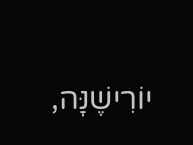יוֹרִישֶׁנָּה,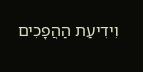וִידִיעַת הַהֲפָכִים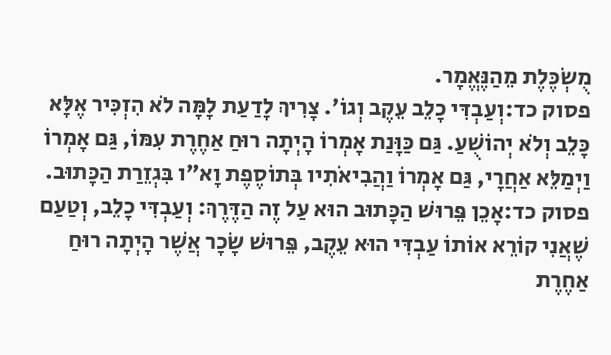מֻשְׂכֶּלֶת מֵהַנֶּאֱמָר.
פסוק כד:וְעַבְדִּי כָלֵב עֵקֶב וְגוֹ׳. צָרִיךְ לָדַעַת לָמָּה לֹא הִזְכִּיר אֶלָּא כָּלֵב וְלֹא יְהוֹשֻׁעַ. גַּם כַּוָּנַת אָמְרוֹ הָיְתָה רוּחַ אַחֶרֶת עִמּוֹ, גַּם אָמְרוֹ וַיְמַלֵּא אַחֲרָי, גַּם אָמְרוֹ וַהֲבִיאֹתִיו בְּתוֹסֶפֶת וָא״ו בִּגְזֵרַת הַכָּתוּב.
פסוק כד:אָכֵן פֵּרוּשׁ הַכָּתוּב הוּא עַל זֶה הַדֶּרֶךְ: וְעַבְדִּי כָלֵב, וְטַעַם שֶׁאֲנִי קוֹרֵא אוֹתוֹ עַבְדִּי הוּא עֵקֶב, פֵּרוּשׁ שָׂכָר אֲשֶׁר הָיְתָה רוּחַ אַחֶרֶת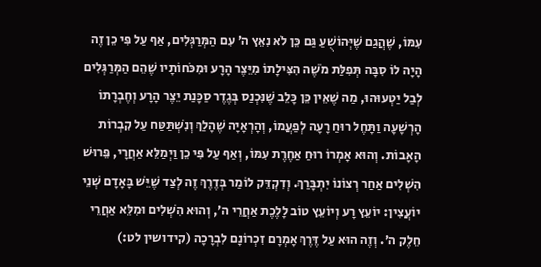עִמּוֹ, שֶׁהֲגַם שֶׁיְּהוֹשֻׁעַ גַּם כֵּן לֹא נִאֵץ ה׳ עִם הַמְּרַגְּלִים, אַף עַל פִּי כֵן זֶה הָיָה לוֹ סִבָּה תְּפִלַּת מֹשֶׁה הִצִּילָתוֹ מִיֵּצֶר הָרָע וּמִכֹּחוֹתָיו שֶׁהֵם הַמְּרַגְּלִים לְבַל יַטְעוּהוּ, מַה שֶׁאֵין כֵּן כָּלֵב שֶׁנִּכְנַס בְּגֶדֶר סַכָּנַת יֵצֶר הָרָע וְחֶבְרָתוֹ הָרְשָׁעָה וַתָּחֶל רוּחַ רָעָה לְפַעֲמוֹ, וְהָרְאָיָה שֶׁהָלַךְ וְנִשְׁתַּטַּח עַל קִבְרוֹת הָאָבוֹת. וְהוּא אָמְרוֹ רוּחַ אַחֶרֶת עִמּוֹ, וְאַף עַל פִּי כֵן וַיְמַלֵּא אַחֲרָי, פֵּרוּשׁ הִשְׁלִים אַחַר רְצוֹנוֹ יִתְבָּרַךְ. וְדִקְדֵּק לוֹמַר בְּדֶרֶךְ זֶה לְצַד שֶׁיֵּשׁ בָּאָדָם שְׁנֵי יוֹעֲצִין: יוֹעֵץ רָע וְיוֹעֵץ טוֹב לָלֶכֶת אַחֲרֵי ה׳, וְהוּא הִשְׁלִים וּמִלֵּא אַחֲרֵי חֵלֶק ה׳. וְזֶה הוּא עַל דֶּרֶךְ אָמְרָם זִכְרוֹנָם לִבְרָכָה (קידושין לט:)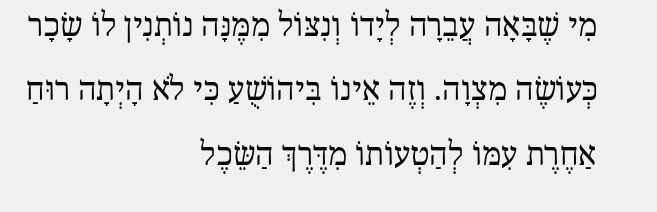מִי שֶׁבָּאָה עֲבֵרָה לְיָדוֹ וְנִצּוֹל מִמֶּנָּה נוֹתְנִין לוֹ שָׂכָר כְּעוֹשֶׂה מִצְוָה. וְזֶה אֵינוֹ בִּיהוֹשֻׁעַ כִּי לֹא הָיְתָה רוּחַ אַחֶרֶת עִמּוֹ לְהַטְעוֹתוֹ מִדֶּרֶךְ הַשֵּׂכֶל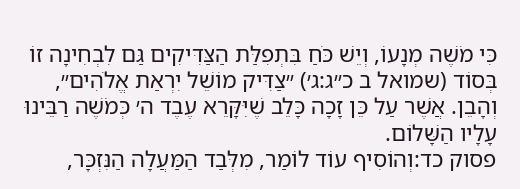כִּי מֹשֶׁה מְנָעוֹ, וְיֵשׁ כֹּחַ בִּתְפִלַּת הַצַּדִּיקִים גַּם לִבְחִינָה זוֹ בְּסוֹד (שמואל ב כ״ג:ג׳) ״צַדִּיק מוֹשֵׁל יִרְאַת אֱלֹהִים״, וְהָבֵן. אֲשֶׁר עַל כֵּן זָכָה כָּלֵב שֶׁיִּקָּרֵא עֶבֶד ה׳ כְּמֹשֶׁה רַבֵּינוּ עָלָיו הַשָּׁלוֹם.
פסוק כד:וְהוֹסִיף עוֹד לוֹמַר, מִלְּבַד הַמַּעֲלָה הַנִּזְכָּר,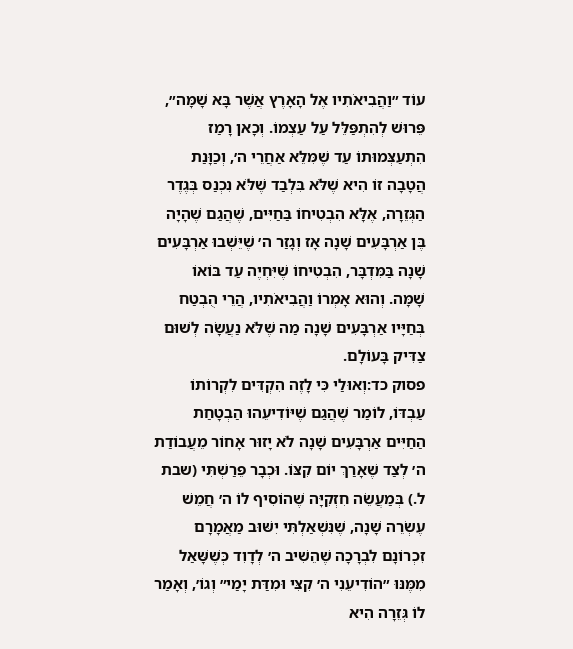עוֹד ״וַהֲבִיאֹתִיו אֶל הָאָרֶץ אֲשֶׁר בָּא שָׁמָּה״, פֵּרוּשׁ לְהִתְפַּלֵּל עַל עַצְמוֹ. וְכָאן רָמַז הִתְעַצְּמוּתוֹ עַד שֶׁמִּלֵּא אַחֲרֵי ה׳, וְכַוָּנַת הֲטָבָה זוֹ הִיא שֶׁלֹּא בִּלְבַד שֶׁלֹּא נִכְנַס בְּגֶדֶר הַגְּזֵרָה, אֶלָּא הִבְטִיחוֹ בַּחַיִּים, שֶׁהֲגַם שֶׁהָיָה בֶּן אַרְבָּעִים שָׁנָה אָז וְגָזַר ה׳ שֶׁיֵּשְׁבוּ אַרְבָּעִים שָׁנָה בַּמִּדְבָּר, הִבְטִיחוֹ שֶׁיִּחְיֶה עַד בּוֹאוֹ שָׁמָּה. וְהוּא אָמְרוֹ וַהֲבִיאֹתִיו, הֲרֵי הֻבְטַח בְּחַיָּיו אַרְבָּעִים שָׁנָה מַה שֶׁלֹּא נַעֲשָׂה לְשׁוּם צַדִּיק בָּעוֹלָם.
פסוק כד:וְאוּלַי כִּי לָזֶה הִקְדִּים לִקְרוֹתוֹ עַבְדּוֹ, לוֹמַר שֶׁהֲגַם שֶׁיּוֹדִיעֵהוּ הַבְטָחַת הַחַיִּים אַרְבָּעִים שָׁנָה לֹא יָזוּר אָחוֹר מֵעֲבוֹדַת ה׳ לְצַד שֶׁאָרַךְ יוֹם קִצּוֹ. וּכְבָר פֵּרַשְׁתִּי (שבת ל.) בְּמַעֲשֵׂה חִזְקִיָּה שֶׁהוֹסִיף לוֹ ה׳ חֲמֵשׁ עֶשְׂרֵה שָׁנָה, שֶׁנִּשְׁאַלְתִּי יִשּׁוּב מַאֲמָרָם זִכְרוֹנָם לִבְרָכָה שֶׁהֵשִׁיב ה׳ לְדָוִד כְּשֶׁשָּׁאַל מִמֶּנּוּ ״הוֹדִיעֵנִי ה׳ קִצִּי וּמִדַּת יָמַי״ וְגוֹ׳, וְאָמַר לוֹ גְּזֵרָה הִיא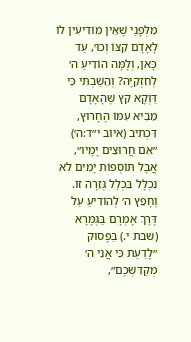מִלְּפָנַי שֶׁאֵין מוֹדִיעִין לוֹ לָאָדָם קִצּוֹ וְכוּ׳, עַד כָּאן, וְלָמָּה הוֹדִיעַ ה׳ לְחִזְקִיָּה? וְהֵשַׁבְתִּי כִּי דַּוְקָא קֵץ שֶׁהָאָדָם מֵבִיא עִמּוֹ הֶחָרוּץ, דִּכְתִיב (איוב י״ד:ה׳) ״אִם חֲרוּצִים יָמָיו״, אֲבָל תּוֹסְפוֹת יָמִים לֹא נִכְלָל בִּכְלַל גְּזֵרָה זוֹ. וְחָפֵץ ה׳ לְהוֹדִיעַ עַל דֶּרֶךְ אָמְרָם בַּגְּמָרָא (שבת י.) בַּפָּסוּק ״לָדַעַת כִּי אֲנִי ה׳ מְקַדִּשְׁכֶם״,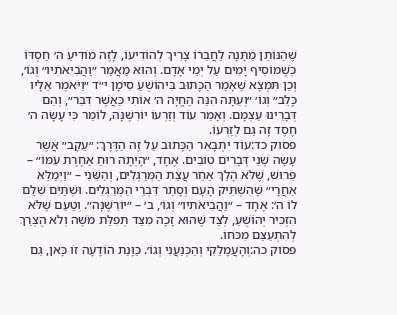שֶׁהַנּוֹתֵן מַתָּנָה לַחֲבֵרוֹ צָרִיךְ לְהוֹדִיעוֹ, לָזֶה מוֹדִיעַ ה׳ חַסְדּוֹ כְּשֶׁמּוֹסִיף יָמִים עַל יְמֵי אָדָם. וְהוּא מַאֲמַר ״וַהֲבִיאֹתִיו״ וְגוֹ׳, וְכֵן תִּמְצָא שֶׁאָמַר הַכָּתוּב בִּיהוֹשֻׁעַ סִימָן י״ד ״וַיֹּאמֶר אֵלָיו כָּלֵב״ וְגוֹ׳ ״וְעַתָּה הִנֵּה הֶחֱיָה ה׳ אוֹתִי כַּאֲשֶׁר דִּבֵּר״, וְהֵם דְּבָרֵינוּ עַצְמָם. וְאָמַר עוֹד וְזַרְעוֹ יוֹרִשֶׁנָּה, לוֹמַר כִּי עָשָׂה ה׳ חֶסֶד זֶה גַּם לְזַרְעוֹ.
פסוק כד:עוֹד יִתְבָּאֵר הַכָּתוּב עַל זֶה הַדֶּרֶךְ: ״עֵקֶב״ אֲשֶׁר עָשָׂה שְׁנֵי דְּבָרִים טוֹבִים. אֶחָד, ״הָיְתָה רוּחַ אַחֶרֶת עִמּוֹ״ – פֵּרוּשׁ, שֶׁלֹּא הָלַךְ אַחַר עֲצַת הַמְּרַגְּלִים, וְהַשֵּׁנִי – ״וַיְמַלֵּא אַחֲרָי״ שֶׁהִשְׁתִּיק הָעָם וְסָתַר דִּבְרֵי הַמְּרַגְּלִים. וּשְׁתַּיִם שִׁלֵּם לוֹ ה׳: אֶחָד – ״וַהֲבִיאֹתִיו״ וְגוֹ׳, ב׳ – ״יוֹרִשֶׁנָּה״. וְטַעַם שֶׁלֹּא הִזְכִּיר יְהוֹשֻׁעַ, לְצַד שֶׁהוּא זָכָה מִצַּד תְּפִלַּת מֹשֶׁה וְלֹא הֻצְרַךְ לְהִתְעַצֵּם מִכֹּחוֹ.
פסוק כה:וְהָעֲמָלֵקִי וְהַכְּנַעֲנִי וְגוֹ׳. כַּוָּנַת הוֹדָעָה זוֹ כָּאן, גַּם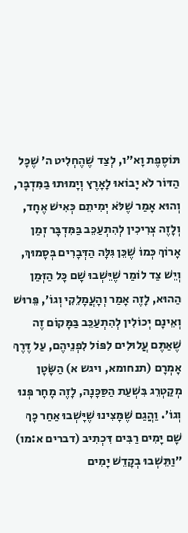תּוֹסֶפֶת וָא״ו, לְצַד שֶׁהֶחְלִיט ה׳ שֶׁכָּל הַדּוֹר לֹא יָבוֹאוּ לָאָרֶץ וְיָמוּתוּ בַּמִּדְבָּר, וְהוּא אָמַר שֶׁלֹּא יְמִיתֵם כְּאִישׁ אֶחָד, וְלָזֶה צְרִיכִין לְהִתְעַכֵּב בַּמִּדְבָּר זְמַן אָרוֹךְ כְּמוֹ שֶׁכֵּן גִּלָּה הַדְּבָרִים בְּסָמוּךְ, וְיֵשׁ צַד לוֹמַר שֶׁיֵּשְׁבוּ שָׁם כָּל הַזְּמַן הַהוּא, לָזֶה אָמַר וְהָעֲמָלֵקִי וְגוֹ׳, פֵּרוּשׁ וְאֵינָם יְכוֹלִין לְהִתְעַכֵּב בַּמָּקוֹם זֶה שֶׁאַתֶּם עֲלוּלִים לִפּוֹל לִפְנֵיהֶם, עַל דֶּרֶךְ אָמְרָם (תנחומא, ויגש א) הַשָּׂטָן מְקַטְרֵג בִּשְׁעַת הַסַּכָּנָה, לָזֶה מָחָר פְּנוּ וְגוֹ׳. וַהֲגַם שֶׁמָּצִינוּ שֶׁיָּשְׁבוּ אַחַר כָּךְ שָׁם יָמִים רַבִּים דִּכְתִיב (דברים א:מו) ״וַתֵּשְׁבוּ בְקָדֵשׁ יָמִים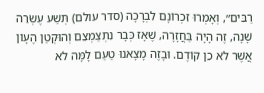רַבִּים״, וְאָמְרוּ זִכְרוֹנָם לִבְרָכָה (סדר עולם) תְּשַׁע עֶשְׂרֵה שָׁנָה, זֶה הָיָה בַּחֲזָרָה, שֶׁאָז כְּבָר נִתְצַמְצֵם וְהוּקְטַן הֶעָוֹן אֲשֶׁר לֹא כֵן קוֹדֶם. וּבָזֶה מָצָאנוּ טַעַם לָמָּה לֹא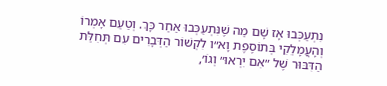נִתְעַכְּבוּ אָז שָׁם מַה שֶׁנִּתְעַכְּבוּ אַחַר כָּךְ. וְטַעַם אָמְרוֹ וְהָעֲמָלֵקִי בְּתוֹסֶפֶת וָא״ו לִקְשׁוֹר הַדְּבָרִים עִם תְּחִלַּת הַדִּבּוּר שֶׁל ״אִם יִרְאוּ״ וְגוֹ׳,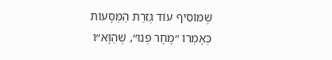שֶׁמּוֹסִיף עוֹד גְּזֵרַת הַמַּסָּעוֹת כְּאָמְרוֹ ״מָחָר פְּנוּ״, שֶׁהַוָּא״ו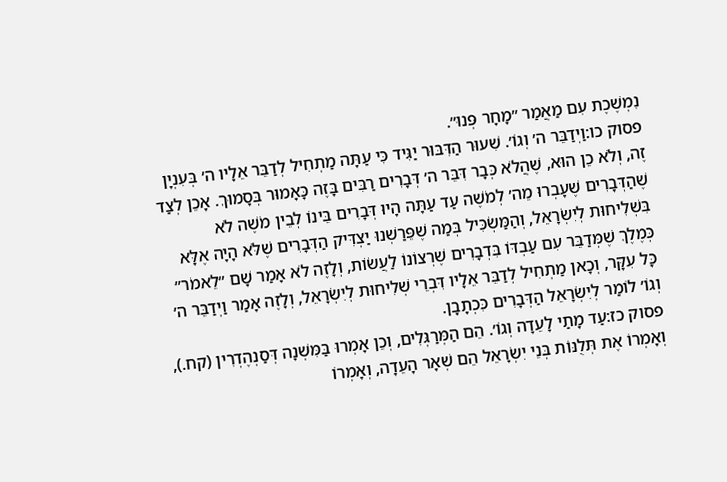נִמְשֶׁכֶת עִם מַאֲמַר ״מָחָר פְּנוּ״.
פסוק כו:וַיְדַבֵּר ה׳ וְגוֹ׳. שִׁעוּר הַדִּבּוּר יַגִּיד כִּי עַתָּה מַתְחִיל לְדַבֵּר אֵלָיו ה׳ בְּעִנְיָן זֶה, וְלֹא כֵן הוּא, שֶׁהֲלֹא כְּבָר דִּבֵּר ה׳ דְּבָרִים רַבִּים בָּזֶה כָּאָמוּר בְּסָמוּךְ. אָכֵן לְצַד שֶׁהַדְּבָרִים שֶׁעָבְרוּ מֵה׳ לְמֹשֶׁה עַד עַתָּה הָיוּ דְּבָרִים בֵּינוֹ לְבֵין מֹשֶׁה לֹא בִּשְׁלִיחוּת לְיִשְׂרָאֵל, וְהַמַּשְׂכִּיל בְּמַה שֶׁפֵּרַשְׁנוּ יַצְדִּיק הַדְּבָרִים שֶׁלֹּא הָיָה אֶלָּא כְּמֶלֶךְ שֶׁמְּדַבֵּר עִם עַבְדּוֹ בִּדְבָרִים שֶׁרְצוֹנוֹ לַעֲשׂוֹת, וְלָזֶה לֹא אָמַר שָׁם ״לֵאמֹר״ כָּל עִקָּר, וְכָאן מַתְחִיל לְדַבֵּר אֵלָיו דִּבְרֵי שְׁלִיחוּת לְיִשְׂרָאֵל, וְלָזֶה אָמַר וַיְדַבֵּר ה׳ וְגוֹ׳ לוֹמַר לְיִשְׂרָאֵל הַדְּבָרִים כִּכְתָבָן.
פסוק כז:עַד מָתַי לָעֵדָה וְגוֹ׳. הֵם הַמְּרַגְּלִים, וְכֵן אָמְרוּ בַּמִּשְׁנָה דְּסַנְהֶדְרִין (קח.), וְאָמְרוֹ אֶת תְּלֻנּוֹת בְּנֵי יִשְׂרָאֵל הֵם שְׁאָר הָעֵדָה, וְאָמְרוֹ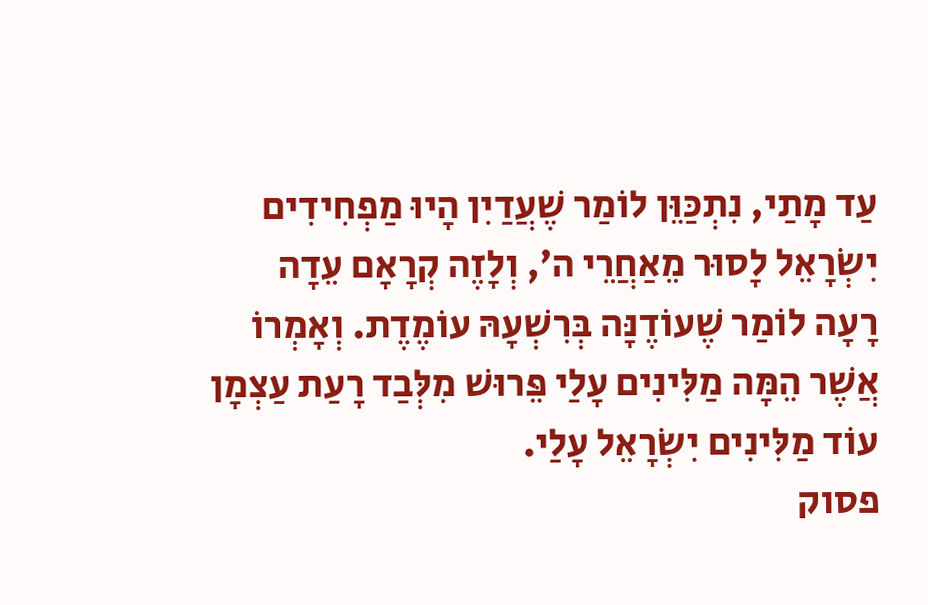עַד מָתַי, נִתְכַּוֵּן לוֹמַר שֶׁעֲדַיִן הָיוּ מַפְחִידִים יִשְׂרָאֵל לָסוּר מֵאַחֲרֵי ה׳, וְלָזֶה קְרָאָם עֵדָה רָעָה לוֹמַר שֶׁעוֹדֶנָּה בְּרִשְׁעָהּ עוֹמֶדֶת. וְאָמְרוֹ אֲשֶׁר הֵמָּה מַלִּינִים עָלַי פֵּרוּשׁ מִלְּבַד רָעַת עַצְמָן עוֹד מַלִּינִים יִשְׂרָאֵל עָלַי.
פסוק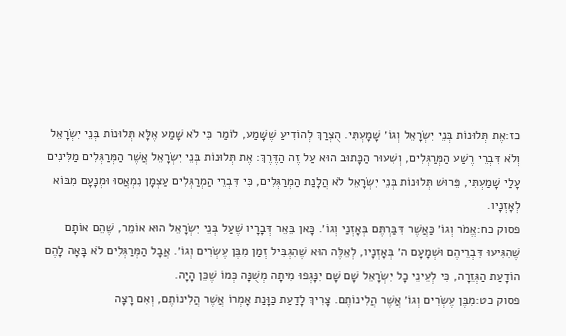כז:אֶת תְּלוּנוֹת בְּנֵי יִשְׂרָאֵל וְגוֹ׳ שָׁמָעְתִּי. הֻצְרַךְ לְהוֹדִיעַ שֶׁשָּׁמַע, לוֹמַר כִּי לֹא שָׁמַע אֶלָּא תְּלוּנוֹת בְּנֵי יִשְׂרָאֵל וְלֹא דִּבְרֵי רֶשַׁע הַמְּרַגְּלִים, וְשִׁעוּר הַכָּתוּב הוּא עַל זֶה הַדֶּרֶךְ: אֶת תְּלוּנוֹת בְּנֵי יִשְׂרָאֵל אֲשֶׁר הַמְּרַגְּלִים מַלִּינִים עָלַי שָׁמַעְתִּי, פֵּרוּשׁ תְּלוּנוֹת בְּנֵי יִשְׂרָאֵל לֹא הֲלָנַת הַמְרַגְּלִים, כִּי דִּבְרֵי הַמְרַגְּלִים עַצְמָן נִמְאֲסוּ וּמְנָעָם מִבּוֹא לְאָזְנָיו.
פסוק כח:אֱמֹר וְגוֹ׳ כַּאֲשֶׁר דִּבַּרְתֶּם בְּאָזְנַי וְגוֹ׳. כָּאן בֵּאֵר דְּבָרָיו שֶׁעַל בְּנֵי יִשְׂרָאֵל הוּא אוֹמֵר, שֶׁהֵם אוֹתָם שֶׁהִגִּיעוּ דִּבְרֵיהֶם וּשְׁמָעָם ה׳ בְּאָזְנָיו, לְאֵלֶּה הוּא שֶׁהִגְבִּיל זְמַן מִבֶּן עֶשְׂרִים וְגוֹ׳. אֲבָל הַמְּרַגְּלִים לֹא בָּאָה לָהֶם הוֹדָעַת הַגְּזֵרָה, כִּי לְעֵינֵי כָל יִשְׂרָאֵל שָׁם שָׁם יִנָּגְפוּ מִיתָה מְשֻׁנָּה כְּמוֹ שֶׁכֵּן הָיָה.
פסוק כט:מִבֶּן עֶשְׂרִים וְגוֹ׳ אֲשֶׁר הֲלִינוֹתֶם. צָרִיךְ לָדַעַת כַּוָּנַת אָמְרוֹ אֲשֶׁר הֲלִינוֹתֶם, וְאִם רָצָה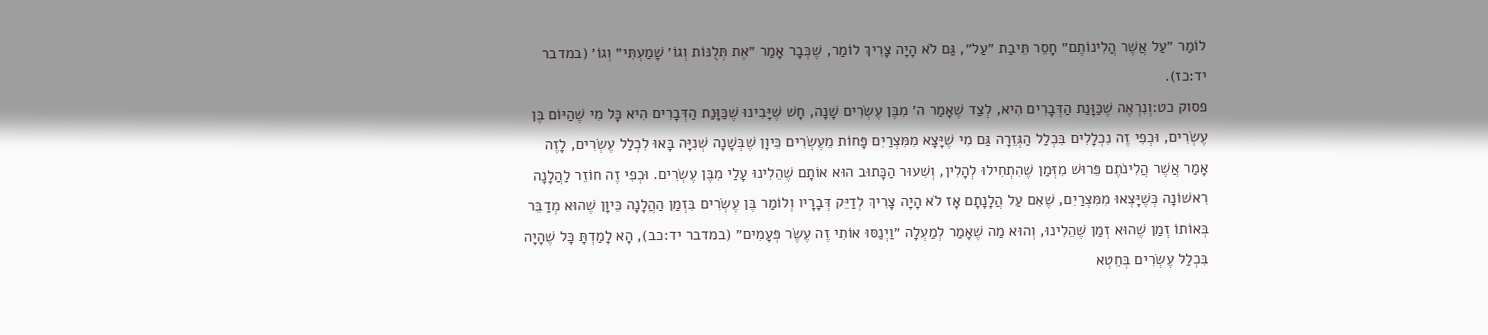לוֹמַר ״עַל אֲשֶׁר הֲלִינוֹתֶם״ חָסֵר תֵּיבַת ״עַל״, גַּם לֹא הָיָה צָרִיךְ לוֹמַר, שֶׁכְּבָר אָמַר ״אֶת תְּלֻנּוֹת וְגוֹ׳ שָׁמַעְתִּי״ וְגוֹ׳ (במדבר יד:כז).
פסוק כט:וְנִרְאֶה שֶׁכַּוָּנַת הַדְּבָרִים הִיא, לְצַד שֶׁאָמַר ה׳ מִבֶּן עֶשְׂרִים שָׁנָה, חָשׁ שֶׁיָּבִינוּ שֶׁכַּוָּנַת הַדְּבָרִים הִיא כָּל מִי שֶׁהַיּוֹם בֶּן עֶשְׂרִים, וּכְפִי זֶה נִכְלָלִים בִּכְלַל הַגְּזֵרָה גַּם מִי שֶׁיָּצָא מִמִּצְרַיִם פָּחוֹת מֵעֶשְׂרִים כֵּיוָן שֶׁבְּשָׁנָה שְׁנִיָּה בָּאוּ לִכְלַל עֶשְׂרִים, לָזֶה אָמַר אֲשֶׁר הֲלִינֹתֶם פֵּרוּשׁ מִזְּמַן שֶׁהִתְחִילוּ לְהָלִין, וְשִׁעוּר הַכָּתוּב הוּא אוֹתָם שֶׁהֵלִינוּ עָלַי מִבֶּן עֶשְׂרִים. וּכְפִי זֶה חוֹזֵר לַהֲלָנָה רִאשׁוֹנָה כְּשֶׁיָּצְאוּ מִמִּצְרַיִם, שֶׁאִם עַל הֲלָנָתָם אָז לֹא הָיָה צָרִיךְ לְדַיֵּק דְּבָרָיו וְלוֹמַר בֶּן עֶשְׂרִים בִּזְמַן הַהֲלָנָה כֵּיוָן שֶׁהוּא מְדַבֵּר בְּאוֹתוֹ זְמַן שֶׁהוּא זְמַן שֶׁהֵלִינוּ, וְהוּא מַה שֶׁאָמַר לְמַעְלָה ״וַיְנַסּוּ אוֹתִי זֶה עֶשֶׂר פְּעָמִים״ (במדבר יד:כב), הָא לָמַדְתָּ כָּל שֶׁהָיָה בִּכְלַל עֶשְׂרִים בְּחֵטְא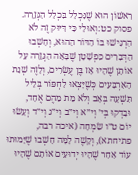רִאשׁוֹן הוּא שֶׁנִּכְלַל בִּכְלַל הַגְּזֵרָה.
פסוק כט:וְאוּלַי כִּי דִּיּוּק זֶה לֹא הִרְגִּישׁוּ בּוֹ הַדּוֹר הַהוּא, וְחָשְׁבוּ הַדְּבָרִים כִּפְשָׁטָן שֶׁבָּאָה הַגְּזֵרָה עַל אוֹתָן שֶׁהָיוּ אָז בֶּן עֶשְׂרִים, וְלָזֶה שְׁנַת הָאַרְבָּעִים כְּשֶׁיָּצְאוּ לַחְפּוֹר בְּלֵיל תִּשְׁעָה בְּאָב וְלֹא מֵת מֵהֶם אֶחָד, וּבָדְקוּ בְּי׳ וְי״א וְי״ב וְי״ג וְי״ד וְעָשׂוּ יוֹם ט״ו שִׂמְחָה (איכה רבה, פתיחתא), וְקָשֶׁה לָמָּה חָשְׁבוּ שֶׁיָּמוּתוּ עוֹד אַחַר שֶׁהָיוּ יְדוּעִים אוֹתָם שֶׁהָיוּ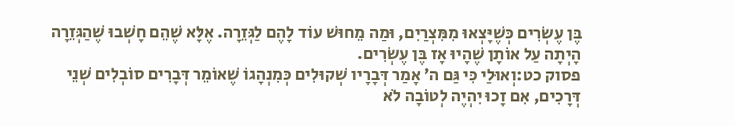בֶּן עֶשְׂרִים כְּשֶׁיָּצְאוּ מִמִּצְרַיִם, וּמַה מֵחוּשׁ עוֹד לָהֶם לַגְּזֵרָה. אֶלָּא שֶׁהֵם חָשְׁבוּ שֶׁהַגְּזֵרָה הָיְתָה עַל אוֹתָן שֶׁהָיוּ אָז בֶּן עֶשְׂרִים.
פסוק כט:וְאוּלַי כִּי גַּם ה׳ אָמַר דְּבָרָיו שְׁקוּלִים כְּמִנְהָגוֹ שֶׁאוֹמֵר דְּבָרִים סוֹבְלִים שְׁנֵי דְּרָכִים, אִם זָכוּ יִהְיֶה לְטוֹבָה לֹא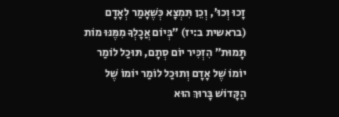זָכוּ וְכוּ׳, וְכֵן תִּמְצָא כְּשֶׁאָמַר לְאָדָם (בראשית ב:יז) ״בְּיוֹם אֲכָלְךָ מִמֶּנּוּ מוֹת תָּמוּת״ הִזְכִּיר יוֹם סְתָם, תּוּכַל לוֹמַר יוֹמוֹ שֶׁל אָדָם וְתוּכַל לוֹמַר יוֹמוֹ שֶׁל הַקָּדוֹשׁ בָּרוּךְ הוּא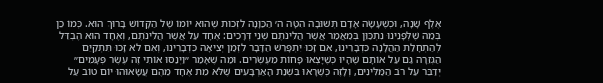אֶלֶף שָׁנָה, וּכְשֶׁעָשָׂה אָדָם תְּשׁוּבָה הִטָּה ה׳ הַכַּוָּנָה לִזְכוּת שֶׁהוּא יוֹמוֹ שֶׁל הַקָּדוֹשׁ בָּרוּךְ הוּא. כְּמוֹ כֵן בְּמַה שֶׁלְּפָנֵינוּ נִתְכַּוֵּן בְּמַאֲמַר אֲשֶׁר הֲלִינֹתֶם שְׁנֵי דְּרָכִים: אֶחָד עַל אֲשֶׁר הֲלִינֹתֶם, וְאֶחָד הוּא הֶבְדֵּל לְהַתְחָלַת הַהֲלָנָה כִּדְבָרֵינוּ, אִם זָכוּ יִתְפָּרֵשׁ הַדָּבָר לִזְמַן יְצִיאָה כִּדְבָרֵינוּ, וְאִם לֹא זָכוּ תִּתְקַיֵּם הַגְּזֵרָה גַּם עַל אוֹתָם שֶׁהָיוּ כְּשֶׁיָּצְאוּ פָּחוֹת מֵעֶשְׂרִים. וּמַה שֶׁאָמַר ״וַיְנַסּוּ אוֹתִי זֶה עֶשֶׂר פְּעָמִים״ יְדַבֵּר עַל רֹב הַמַּלִּינִים, וְלָזֶה כְּשֶׁרָאוּ בִּשְׁנַת הָאַרְבָּעִים שֶׁלֹּא מֵת אֶחָד מֵהֶם עֲשָׂאוּהוּ יוֹם טוֹב עַל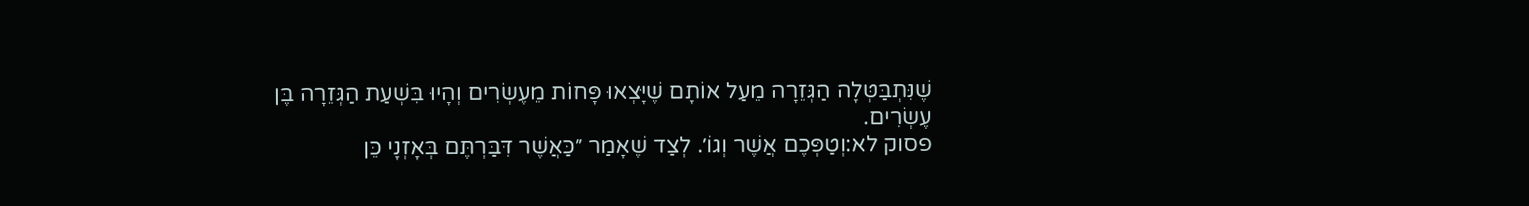שֶׁנִּתְבַּטְּלָה הַגְּזֵרָה מֵעַל אוֹתָם שֶׁיָּצְאוּ פָּחוֹת מֵעֶשְׂרִים וְהָיוּ בִּשְׁעַת הַגְּזֵרָה בֶּן עֶשְׂרִים.
פסוק לא:וְטַפְּכֶם אֲשֶׁר וְגוֹ׳. לְצַד שֶׁאָמַר ״כַּאֲשֶׁר דִּבַּרְתֶּם בְּאָזְנָי כֵּן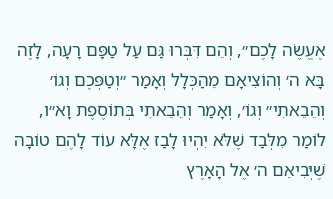אֶעֱשֶׂה לָכֶם״, וְהֵם דִּבְּרוּ גַּם עַל טַפָּם רָעָה, לָזֶה בָּא ה׳ וְהוֹצִיאָם מֵהַכְּלָל וְאָמַר ״וְטַפְּכֶם וְגוֹ׳ וְהֵבֵאתִי״ וְגוֹ׳, וְאָמַר וְהֵבֵאתִי בְּתוֹסֶפֶת וָא״ו, לוֹמַר מִלְּבַד שֶׁלֹּא יִהְיוּ לָבַז אֶלָּא עוֹד לָהֶם טוֹבָה שֶׁיְּבִיאֵם ה׳ אֶל הָאָרֶץ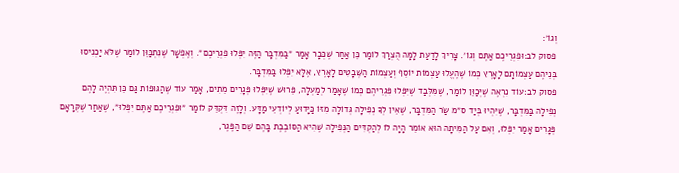וְגוֹ׳:
פסוק לב:וּפִגְרֵיכֶם אַתֶּם וְגוֹ׳. צָרִיךְ לָדַעַת לָמָּה הֻצְרַךְ לוֹמַר כֵּן אַחַר שֶׁכְּבָר אָמַר ״בַּמִּדְבָּר הַזֶּה יִפְּלוּ פִגְרֵיכֶם״. וְאֶפְשָׁר שֶׁנִּתְכַּוֵּן לוֹמַר שֶׁלֹּא יַכְנִיסוּ בְּנֵיהֶם עַצְמוֹתָם לָאָרֶץ כְּמוֹ שֶׁהֶעֱלוּ עַצְמוֹת יוֹסֵף וְעַצְמוֹת הַשְּׁבָטִים לָאָרֶץ, אֶלָּא יִפְּלוּ בַּמִּדְבָּר.
פסוק לב:עוֹד נִרְאֶה שֶׁיְּכַוֵּן לוֹמַר, שֶׁמִּלְּבַד שֶׁיִּפְּלוּ פִּגְרֵיהֶם כְּמוֹ שֶׁאָמַר לְמַעְלָה, פֵּרוּשׁ שֶׁיִּפְּלוּ פְּגָרִים מֵתִים, אָמַר עוֹד שֶׁהַגּוּפוֹת גַּם כֵּן תִּהְיֶה לָהֶם נְפִילָה בַּמִּדְבָּר, שֶׁיִּהְיוּ בְּיַד ס״מ שַׂר הַמִּדְבָּר, שֶׁאֵין לְךָ נְפִילָה גְּדוֹלָה מִזּוֹ כַּיָּדוּעַ לְיוֹדְעֵי מַדָּע. וְלָזֶה דִּקְדֵּק לוֹמַר ״וּפִגְרֵיכֶם אַתֶּם יִפְּלוּ״, שֶׁאַחַר שֶׁקְּרָאָם פְּגָרִים אָמַר יִפְּלוּ, וְאִם עַל הַמִּיתָה הוּא אוֹמֵר הָיָה לוֹ לְהַקְדִּים הַנְּפִילָה שֶׁהִיא הַסּוֹבֶבֶת בָּהֶם שֵׁם הַפֶּגֶר,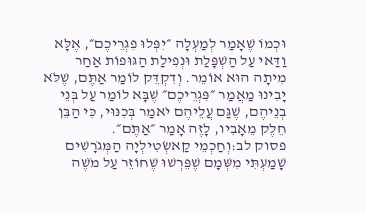וּכְמוֹ שֶׁאָמַר לְמַעְלָה ״יִפְּלוּ פִגְרֵיכֶם״, אֶלָּא וַדַּאי עַל הַשְׁפָּלַת וּנְפִילַת הַגּוּפוֹת אַחַר מִיתָה הוּא אוֹמֵר. וְדִקְדֵּק לוֹמַר אַתֶּם, שֶׁלֹּא יָבִינוּ מַאֲמַר ״פִּגְרֵיכֶם״ שֶׁבָּא לוֹמַר עַל בְּנֵי בְנֵיהֶם, שֶׁגַּם עֲלֵיהֶם יֹאמַר בְּכִנּוּי, כִּי הַבֵּן חֵלֶק מֵאָבִיו, לָזֶה אָמַר ״אַתֶּם״.
פסוק לב:וְחַכְמֵי קַאשְׂטִילְיָה הַמְּגֹרָשִׁים שָׁמַעְתִּי מִשְּׁמָם שֶׁפֵּרְשׁוּ שֶׁחוֹזֵר עַל מֹשֶׁה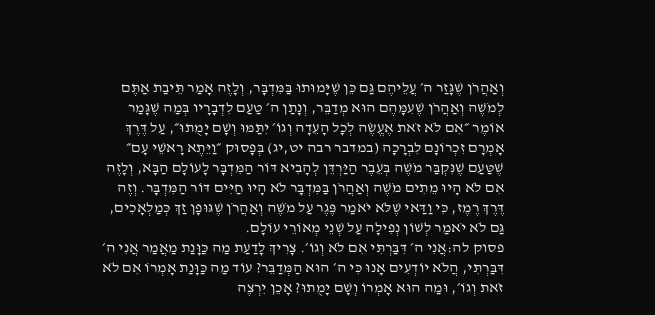וְאַהֲרֹן שֶׁגָּזַר ה׳ עֲלֵיהֶם גַּם כֵּן שֶׁיָּמוּתוּ בַּמִּדְבָּר, וְלָזֶה אָמַר תֵּיבַת אַתֶּם לְמֹשֶׁה וְאַהֲרֹן שֶׁעִמָּהֶם הוּא מְדַבֵּר, וְנָתַן ה׳ טַעַם לִדְבָרָיו בְּמַה שֶׁגָּמַר אוֹמֶר ״אִם לֹא זֹאת אֶעֱשֶׂה לְכָל הָעֵדָה וְגוֹ׳ יִתַּמּוּ וְשָׁם יָמֻתוּ״, עַל דֶּרֶךְ אָמְרָם זִכְרוֹנָם לִבְרָכָה (במדבר רבה יט,יג) בְּפָסוּק ״וַיֵּתֶא רָאשֵׁי עָם״ שֶׁטַּעַם שֶׁנִּקְבַּר מֹשֶׁה בְּעֵבֶר הַיַּרְדֵּן לְהָבִיא דּוֹר הַמִּדְבָּר לָעוֹלָם הַבָּא, וְלָזֶה אִם לֹא הָיוּ מֵתִים מֹשֶׁה וְאַהֲרֹן בַּמִּדְבָּר לֹא הָיוּ חַיִּים דּוֹר הַמִּדְבָּר. וְזֶה דֶּרֶךְ רֶמֶז, כִּי וַדַּאי שֶׁלֹּא יֹאמַר פֶּגֶר עַל מֹשֶׁה וְאַהֲרֹן שֶׁגּוּפָן זַךְ כְּמַלְאָכִים, גַּם לֹא יֹאמַר לְשׁוֹן נְפִילָה עַל שְׁנֵי מְאוֹרֵי עוֹלָם.
פסוק לה:אֲנִי ה׳ דִּבַּרְתִּי אִם לֹא וְגוֹ׳. צָרִיךְ לָדַעַת מַה כַּוָּנַת מַאֲמַר אֲנִי ה׳ דִּבַּרְתִּי, הֲלֹא יוֹדְעִים אָנוּ כִּי ה׳ הוּא הַמְּדַבֵּר? עוֹד מַה כַּוָּנַת אָמְרוֹ אִם לֹא זֹאת וְגוֹ׳, וּמַה הוּא אָמְרוֹ וְשָׁם יָמֻתוּ? אָכֵן יִרְצֶה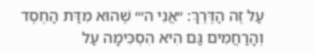עַל זֶה הַדֶּרֶךְ: ״אֲנִי ה׳״ שֶׁהוּא מִדַּת הַחֶסֶד וְהָרַחֲמִים גַּם הִיא הִסְכִּימָה עַל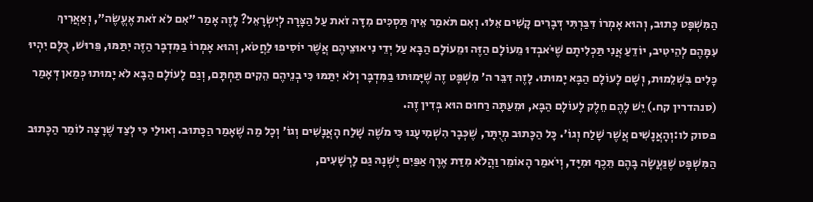הַמִּשְׁפָּט כָּתוּב, וְהוּא אָמְרוֹ דִּבַּרְתִּי דְּבָרִים קָשִׁים אֵלּוּ. וְאִם תֹּאמַר אֵיךְ תַּסְכִּים מִדָּה זֹאת עַל הַצָּרָה לְיִשְׂרָאֵל? לָזֶה אָמַר ״אִם לֹא זֹאת אֶעֱשֶׂה״, וְאַאֲרִיךְ עִמָּהֶם לְהֵיטִיב, יוֹדֵעַ אֲנִי תַּכְלִיתָם שֶׁיֹּאבְדוּ מֵעוֹלָם הַזֶּה וּמֵעוֹלָם הַבָּא עַל יְדֵי נִיאוּצֵיהֶם אֲשֶׁר יוֹסִיפוּ לַחֲטֹא, וְהוּא אָמְרוֹ בַּמִּדְבָּר הַזֶּה יִתַּמּוּ, פֵּרוּשׁ, כֻּלָּם יִהְיוּ כָּלִים בִּשְׁלֵמוּת, וְשָׁם לָעוֹלָם הַבָּא יָמוּתוּ. לָזֶה דִּבֵּר ה׳ מִשְׁפָּט זֶה שֶׁיָּמוּתוּ בַּמִּדְבָּר וְלֹא יִתַּמּוּ כִּי בְנֵיהֶם הֵקִים תַּחְתָּם, וְגַם לָעוֹלָם הַבָּא לֹא יָמוּתוּ כְּמַאן דְּאָמַר (סנהדרין קח.) יֵשׁ לָהֶם חֵלֶק לָעוֹלָם הַבָּא, וּמֵעַתָּה רַחוּם הוּא בְּדִין זֶה.
פסוק לו:וְהָאֲנָשִׁים אֲשֶׁר שָׁלַח וְגוֹ׳. כָּל הַכָּתוּב מְיֻתָּר, שֶׁכְּבָר הִשְׁמִיעָנוּ כִּי מֹשֶׁה שָׁלַח הָאֲנָשִׁים וְגוֹ׳ וְכָל מַה שֶׁאָמַר הַכָּתוּב. וְאוּלַי כִּי לְצַד שֶׁרָצָה לוֹמַר הַכָּתוּב הַמִּשְׁפָּט שֶׁנַּעֲשָׂה בָּהֶם תֵּכֶף וּמִיָּד, וְיֹאמַר הָאוֹמֵר וַהֲלֹא מִדַּת אֶרֶךְ אַפַּיִם יֶשְׁנָהּ גַּם לָרְשָׁעִים,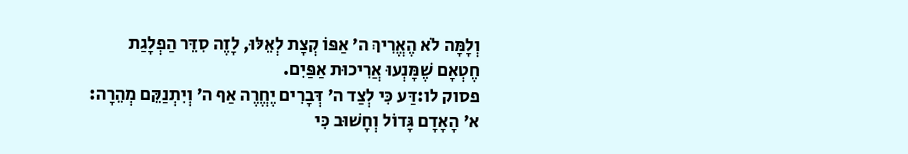וְלָמָּה לֹא הֶאֱרִיךְ ה׳ אַפּוֹ קְצָת לְאֵלּוּ, לָזֶה סִדֵּר הַפְלָגַת חֶטְאָם שֶׁמָּנְעוּ אֲרִיכוּת אַפַּיִם.
פסוק לו:דַּע כִּי לְצַד ה׳ דְּבָרִים יֶחֱרֶה אַף ה׳ וְיִתְנַקֵּם מְהֵרָה: א׳ הָאָדָם גָּדוֹל וְחָשׁוּב כִּי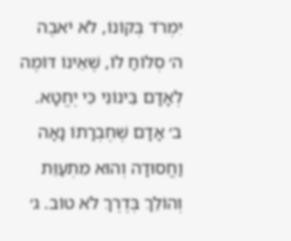יִמְרֹד בְּקוֹנוֹ, לֹא יֹאבֶה ה׳ סְלוֹחַ לוֹ, שֶׁאֵינוֹ דּוֹמֶה לְאָדָם בֵּינוֹנִי כִּי יֶחֱטָא. ב׳ אָדָם שֶׁחֶבְרָתוֹ נָאָה וַחֲסוּדָה וְהוּא מִתְעַוֵּת וְהוֹלֵךְ בְּדֶרֶךְ לֹא טוֹב. ג׳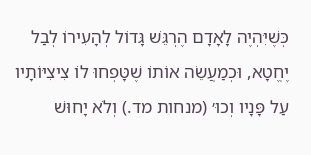כְּשֶׁיִּהְיֶה לָאָדָם הֶרְגֵּשׁ גָּדוֹל לְהָעִירוֹ לְבַל יֶחֱטָא, וּכְמַעֲשֵׂה אוֹתוֹ שֶׁטָּפְחוּ לוֹ צִיצִיּוֹתָיו עַל פָּנָיו וְכוּ׳ (מנחות מד.) וְלֹא יָחוּשׁ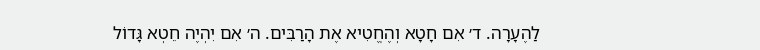לַהֶעָרָה. ד׳ אִם חָטָא וְהֶחֱטִיא אֶת הָרַבִּים. ה׳ אִם יִהְיֶה חֵטְא גָּדוֹל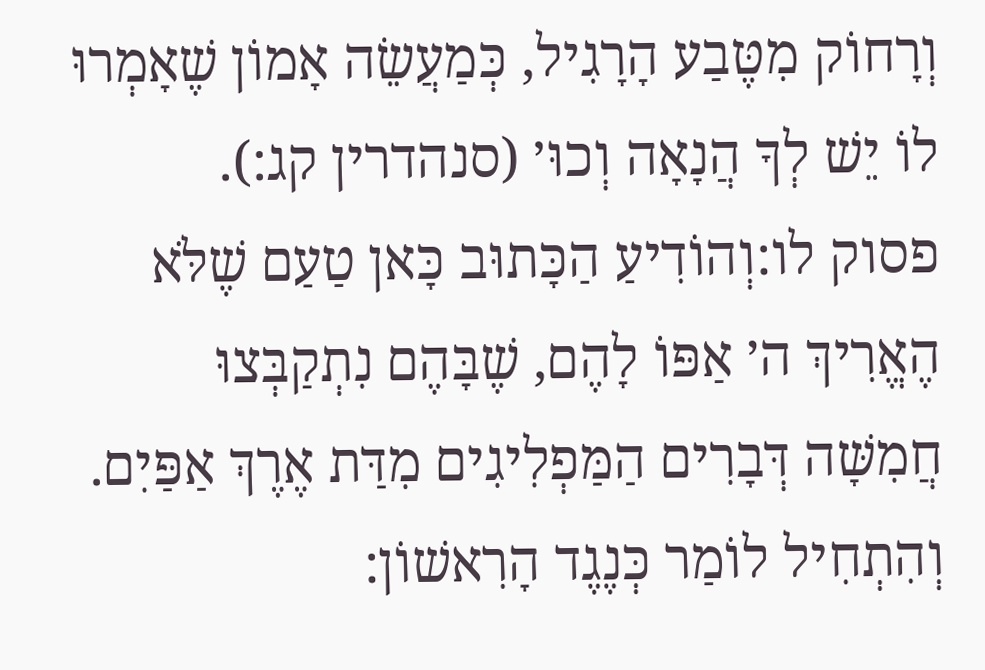וְרָחוֹק מִטֶּבַע הָרָגִיל, כְּמַעֲשֵׂה אָמוֹן שֶׁאָמְרוּ לוֹ יֵשׁ לְךָ הֲנָאָה וְכוּ׳ (סנהדרין קג:).
פסוק לו:וְהוֹדִיעַ הַכָּתוּב כָּאן טַעַם שֶׁלֹּא הֶאֱרִיךְ ה׳ אַפּוֹ לָהֶם, שֶׁבָּהֶם נִתְקַבְּצוּ חֲמִשָּׁה דְּבָרִים הַמַּפְלִיגִים מִדַּת אֶרֶךְ אַפַּיִם. וְהִתְחִיל לוֹמַר כְּנֶגֶד הָרִאשׁוֹן: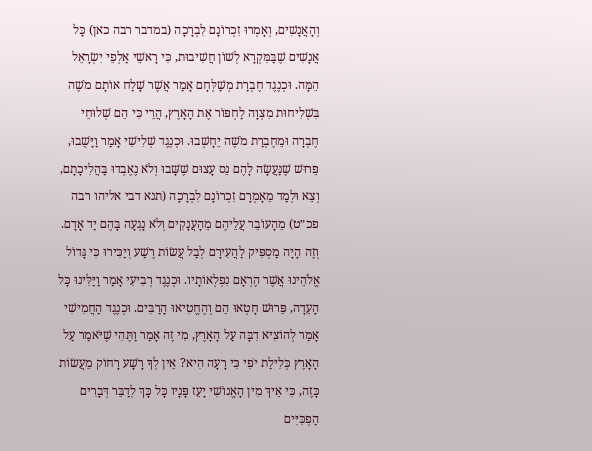וְהָאֲנָשִׁים, וְאָמְרוּ זִכְרוֹנָם לִבְרָכָה (במדבר רבה כאן) כָּל אֲנָשִׁים שֶׁבַּמִּקְרָא לְשׁוֹן חֲשִׁיבוּת, כִּי רָאשֵׁי אַלְפֵי יִשְׂרָאֵל הֵמָּה. וּכְנֶגֶד חֶבְרַת מְשַׁלְּחָם אָמַר אֲשֶׁר שָׁלַח אוֹתָם מֹשֶׁה בִּשְׁלִיחוּת מִצְוָה לַחְפּוֹר אֶת הָאָרֶץ, הֲרֵי כִּי הֵם שְׁלוּחֵי חֶבְרָה וּמֵחֶבְרַת מֹשֶׁה יֵחָשְׁבוּ. וּכְנֶגֶד שְׁלִישִׁי אָמַר וַיָּשֻׁבוּ, פֵּרוּשׁ שֶׁנַּעֲשָׂה לָהֶם נֵס עָצוּם שֶׁשָּׁבוּ וְלֹא נֶאֶבְדוּ בַּהֲלִיכָתָם, וְצֵא וּלְמַד מֵאָמְרָם זִכְרוֹנָם לִבְרָכָה (תנא דבי אליהו רבה פכ״ט) מֵהָעוֹבֵר עֲלֵיהֶם מֵהָעֲנָקִים וְלֹא נָגְעָה בָּהֶם יַד אָדָם. וְזֶה הָיָה מַסְפִּיק לַהֲעִירָם לְבַל עֲשׂוֹת רֶשַׁע וְיַכִּירוּ כִּי גָּדוֹל אֱלֹהֵינוּ אֲשֶׁר הֶרְאָם נִפְלְאוֹתָיו. וּכְנֶגֶד רְבִיעִי אָמַר וַיַּלִּינוּ כָּל הָעֵדָה, פֵּרוּשׁ חָטְאוּ הֵם וְהֶחֱטִיאוּ הָרַבִּים. וּכְנֶגֶד הַחֲמִישִׁי אָמַר לְהוֹצִיא דִבָּה עַל הָאָרֶץ, מִי זֶה אָמַר וַתֶּהִי שֶׁיֹּאמַר עַל הָאָרֶץ כְּלִילַת יֹפִי כִּי רָעָה הִיא? אֵין לְךָ רָשָׁע רָחוֹק מֵעֲשׂוֹת כָּזֶה, כִּי אֵיךְ מִין הָאֱנוֹשִׁי יָעֵז פָּנָיו כָּל כָּךְ לְדַבֵּר דְּבָרִים הַפְכִּיִּים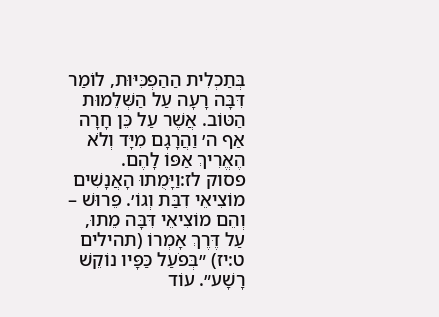בְּתַכְלִית הַהַפְכִּיּוּת, לוֹמַר דִּבָּה רָעָה עַל הַשְּׁלֵמוּת הַטּוֹב. אֲשֶׁר עַל כֵּן חָרָה אַף ה׳ וַהֲרָגָם מִיָּד וְלֹא הֶאֱרִיךְ אַפּוֹ לָהֶם.
פסוק לז:וַיָּמֻתוּ הָאֲנָשִׁים מוֹצִיאֵי דִבַּת וְגוֹ׳. פֵּרוּשׁ – וְהֵם מוֹצִיאֵי דִּבָּה מֵתוּ, עַל דֶּרֶךְ אָמְרוֹ (תהילים ט:יז) ״בְּפֹעַל כַּפָּיו נוֹקֵשׁ רָשָׁע״. עוֹד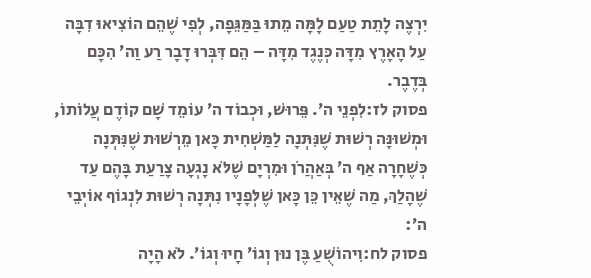יִרְצֶה לָתֵת טַעַם לָמָּה מֵתוּ בַּמַּגֵּפָה, לְפִי שֶׁהֵם הוֹצִיאוּ דִבָּה עַל הָאָרֶץ מִדָּה כְּנֶגֶד מִדָּה – הֵם דִּבְּרוּ דָבָר רַע וַה׳ הִכָּם בְּדֶבֶר.
פסוק לז:לִפְנֵי ה׳. פֵּרוּשׁ, וּכְבוֹד ה׳ עוֹמֵד שָׁם קוֹדֶם עֲלוֹתוֹ, וּמְשׁוּנָּה רְשׁוּת שֶׁנִּתְּנָה לַמַּשְׁחִית כָּאן מֵרְשׁוּת שֶׁנִּתְּנָה כְּשֶׁחָרָה אַף ה׳ בְּאַהֲרֹן וּמִרְיָם שֶׁלֹּא נָגְעָה צָרַעַת בָּהֶם עַד שֶׁהָלַךְ, מַה שֶׁאֵין כֵּן כָּאן שֶׁלְּפָנָיו נִתְּנָה רְשׁוּת לִנְגוֹף אוֹיְבֵי ה׳:
פסוק לח:וִיהוֹשֻׁעַ בֶּן נוּן וְגוֹ׳ חָיוּ וְגוֹ׳. לֹא הָיָה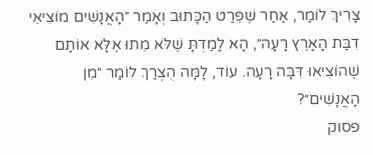צָרִיךְ לוֹמַר, אַחַר שֶׁפֵּרַט הַכָּתוּב וְאָמַר ״הָאֲנָשִׁים מוֹצִיאֵי דִבַּת הָאָרֶץ רָעָה״, הָא לָמַדְתָּ שֶׁלֹּא מֵתוּ אֶלָּא אוֹתָם שֶׁהוֹצִיאוּ דִּבָּה רָעָה. עוֹד, לָמָּה הֻצְרַךְ לוֹמַר ״מִן הָאֲנָשִׁים״?
פסוק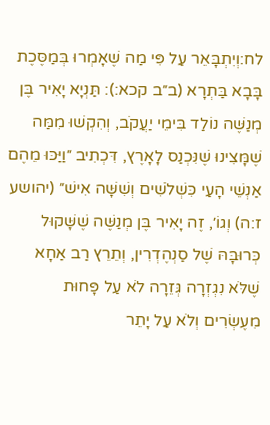לח:וְיִתְבָּאֵר עַל פִּי מַה שֶׁאָמְרוּ בְּמַסֶּכֶת בָּבָא בַּתְרָא (ב״ב קכא:): תַּנְיָא יָאִיר בֶּן מְנַשֶּׁה נוֹלַד בִּימֵי יַעֲקֹב, וְהִקְשׁוּ מִמַּה שֶׁמָּצִינוּ שֶׁנִּכְנַס לָאָרֶץ, דִּכְתִיב ״וַיַּכּוּ מֵהֶם אַנְשֵׁי הָעַי כִּשְׁלֹשִׁים וְשִׁשָּׁה אִישׁ״ (יהושע ז:ה) וְגוֹ׳, זֶה יָאִיר בֶּן מְנַשֶּׁה שֶׁשָּׁקוּל כְּרוּבָּהּ שֶׁל סַנְהֶדְרִין, וְתֵרֵץ רַב אַחָא שֶׁלֹּא נִגְזְרָה גְּזֵרָה לֹא עַל פָּחוּת מִעֶשְׂרִים וְלֹא עַל יָתֵר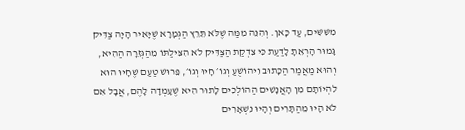מִשִּׁשִּׁים, עַד כָּאן. וְהִנֵּה מִמַּה שֶׁלֹּא תֵּרֵץ הַגְּמָרָא שֶׁיָּאִיר הָיָה צַדִּיק גָּמוּר הָרְאֵתָ לָדַעַת כִּי צִדְקַת הַצַּדִּיק לֹא הִצִּילַתּוֹ מֵהַגְּזֵרָה הַהִיא, וְהוּא מַאֲמַר הַכָּתוּב וִיהוֹשֻׁעַ וְגוֹ׳ חָיוּ וְגוֹ׳, פֵּרוּשׁ טַעַם שֶׁחָיוּ הוּא לִהְיוֹתָם מִן הָאֲנָשִׁים הַהוֹלְכִים לָתוּר הִיא שֶׁעָמְדָה לָהֶם, אֲבָל אִם לֹא הָיוּ מֵהַתָּרִים וְהָיוּ נִשְׁאָרִים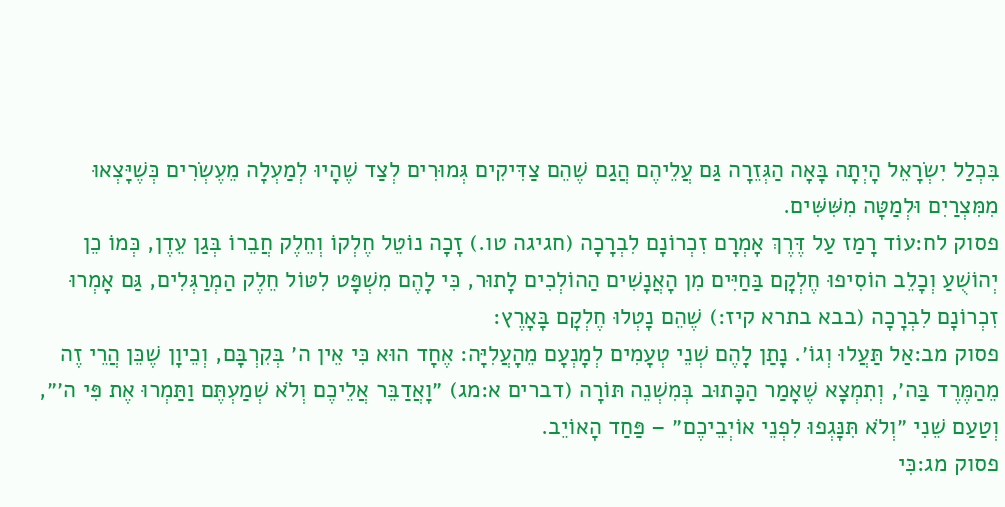בִּכְלַל יִשְׂרָאֵל הָיְתָה בָּאָה הַגְּזֵרָה גַּם עֲלֵיהֶם הֲגַם שֶׁהֵם צַדִּיקִים גְּמוּרִים לְצַד שֶׁהָיוּ לְמַעְלָה מֵעֶשְׂרִים כְּשֶׁיָּצְאוּ מִמִּצְרַיִם וּלְמַטָּה מִשִּׁשִּׁים.
פסוק לח:עוֹד רָמַז עַל דֶּרֶךְ אָמְרָם זִכְרוֹנָם לִבְרָכָה (חגיגה טו.) זָכָה נוֹטֵל חֶלְקוֹ וְחֵלֶק חֲבֵרוֹ בְּגַן עֵדֶן, כְּמוֹ כֵן יְהוֹשֻׁעַ וְכָלֵב הוֹסִיפוּ חֶלְקָם בַּחַיִּים מִן הָאֲנָשִׁים הַהוֹלְכִים לָתוּר, כִּי לָהֶם מִשְׁפָּט לִטּוֹל חֵלֶק הַמְרַגְּלִים, גַּם אָמְרוּ זִכְרוֹנָם לִבְרָכָה (בבא בתרא קיז:) שֶׁהֵם נָטְלוּ חֶלְקָם בָּאָרֶץ:
פסוק מב:אַל תַּעֲלוּ וְגוֹ׳. נָתַן לָהֶם שְׁנֵי טְעָמִים לְמָנְעָם מֵהָעֲלִיָּה: אֶחָד הוּא כִּי אֵין ה׳ בְּקִרְבָּם, וְכֵיוָן שֶׁכֵּן הֲרֵי זֶה מֵהַמֶּרֶד בַּה׳, וְתִמְצָא שֶׁאָמַר הַכָּתוּב בְּמִשְׁנֵה תּוֹרָה (דברים א:מג) ״וָאֲדַבֵּר אֲלֵיכֶם וְלֹא שְׁמַעְתֶּם וַתַּמְרוּ אֶת פִּי ה׳״, וְטַעַם שֵׁנִי ״וְלֹא תִּנָּגְפוּ לִפְנֵי אוֹיְבֵיכֶם״ – פַּחַד הָאוֹיֵב.
פסוק מג:כִּי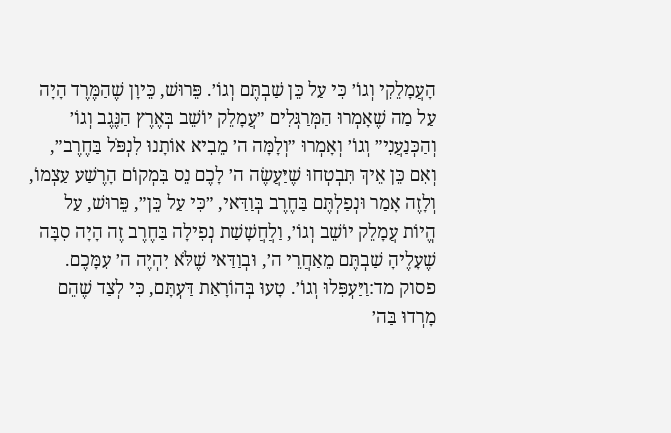הָעֲמָלֵקִי וְגוֹ׳ כִּי עַל כֵּן שַׁבְתֶּם וְגוֹ׳. פֵּרוּשׁ, כֵּיוָן שֶׁהַמֶּרֶד הָיָה עַל מַה שֶׁאָמְרוּ הַמְּרַגְּלִים ״עֲמָלֵק יוֹשֵׁב בְּאֶרֶץ הַנֶּגֶב וְגוֹ׳ וְהַכְּנַעֲנִי״ וְגוֹ׳ וְאָמְרוּ ״וְלָמָּה ה׳ מֵבִיא אוֹתָנוּ לִנְפֹּל בַּחֶרֶב״, וְאִם כֵּן אֵיךְ תִּבְטְחוּ שֶׁיַּעֲשֶׂה ה׳ לָכֶם נֵס בִּמְקוֹם הָרֶשַׁע עַצְמוֹ, וְלָזֶה אָמַר וּנְפַלְתֶּם בַּחֶרֶב בְּוַדַּאי, ״כִּי עַל כֵּן״, פֵּרוּשׁ, עַל הֱיוֹת עֲמָלֵק יוֹשֵׁב וְגוֹ׳, וַלֲחֲשָׁשַׁת נְפִילָה בַּחֶרֶב זֶה הָיָה סִבָּה שֶׁעָלֶיהָ שַׁבְתֶּם מֵאַחֲרֵי ה׳, וּבְוַדַּאי שֶׁלֹּא יִהְיֶה ה׳ עִמָּכֶם.
פסוק מד:וַיַּעְפִּלוּ וְגוֹ׳. טָעוּ בְּהוֹרָאַת דַּעְתָּם, כִּי לְצַד שֶׁהֵם מָרְדוּ בַּה׳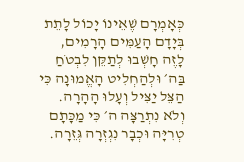כְּאָמְרָם שֶׁאֵינוֹ יָכוֹל לָתֵת בְּיָדָם הָעַמִּים הָרָמִים, לָזֶה חָשְׁבוּ לְתַקֵּן לִבְטֹחַ בַּה׳ וּלְהַחְלִיט הָאֱמוּנָה כִּי הַצֵּל יַצִּיל וְעָלוּ הָהָרָה. וְלֹא נִתְרַצָּה ה׳ כִּי מַכָּתָם טְרִיָּה וּכְבָר נִגְזְרָה גְּזֵרָה.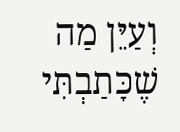וְעַיֵּן מַה שֶׁכָּתַבְתִּי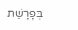בְּפָרָשַׁת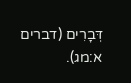דְּבָרִים (דברים א:מג).